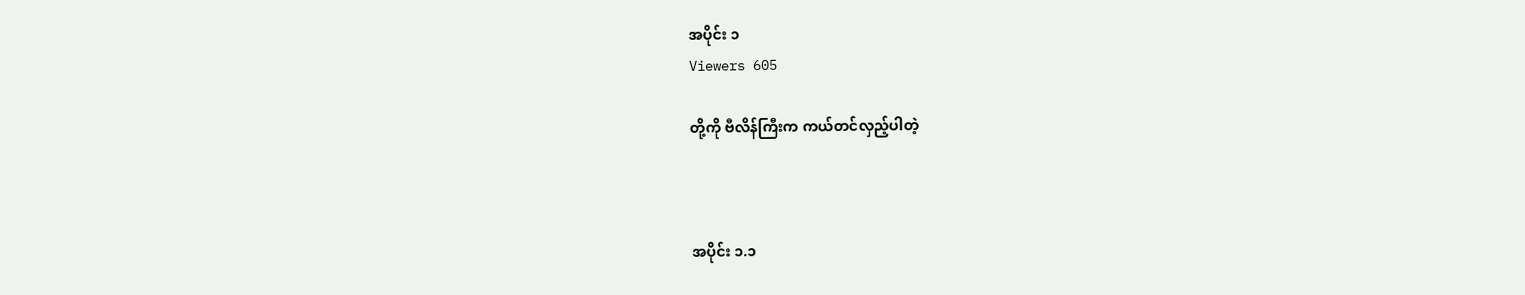အပိုင်း ၁
Viewers 605

တို့ကို ဗီလိန်ကြီးက ကယ်တင်လှည့်ပါတဲ့



အပိုင်း ၁.၁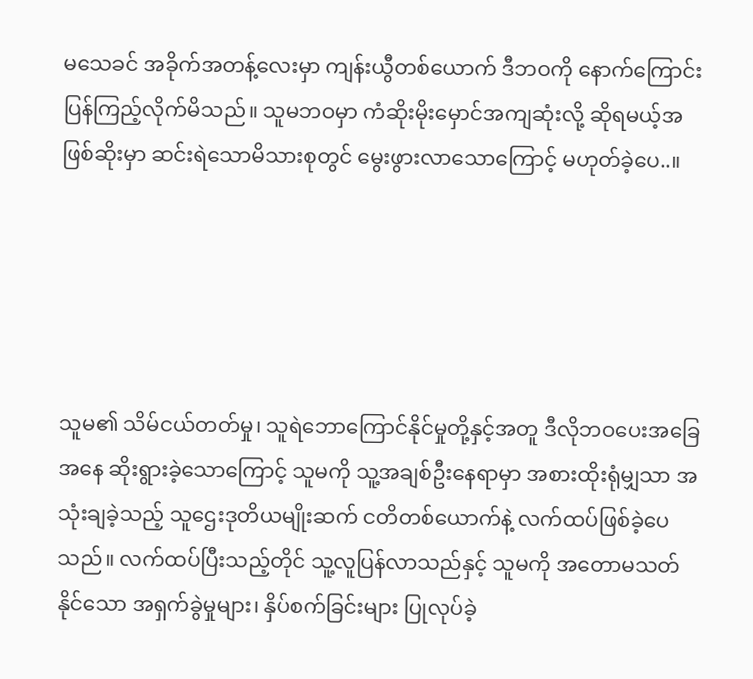မသေခင် အခိုက်အတန့်လေးမှာ ကျန်းယွီတစ်ယောက် ဒီဘဝကို နောက်ကြောင်း ပြန်ကြည့်လိုက်မိသည်။ သူမဘဝမှာ ကံဆိုးမိုးမှောင်အကျဆုံးလို့ ဆိုရမယ့်အဖြစ်ဆိုးမှာ ဆင်းရဲသောမိသားစုတွင် မွေးဖွားလာသောကြောင့် မဟုတ်ခဲ့ပေ..။





သူမ၏ သိမ်ငယ်တတ်မှု၊ သူရဲဘောကြောင်နိုင်မှုတို့နှင့်အတူ ဒီလိုဘဝပေးအခြေအနေ ဆိုးရွားခဲ့သောကြောင့် သူမကို သူ့အချစ်ဦးနေရာမှာ အစားထိုးရုံမျှသာ အသုံးချခဲ့သည့် သူဌေးဒုတိယမျိုးဆက် ငတိတစ်ယောက်နဲ့ လက်ထပ်ဖြစ်ခဲ့ပေသည်။ လက်ထပ်ပြီးသည့်တိုင် သူ့လူပြန်လာသည်နှင့် သူမကို အတောမသတ်နိုင်သော အရှက်ခွဲမှုများ၊ နှိပ်စက်ခြင်းများ ပြုလုပ်ခဲ့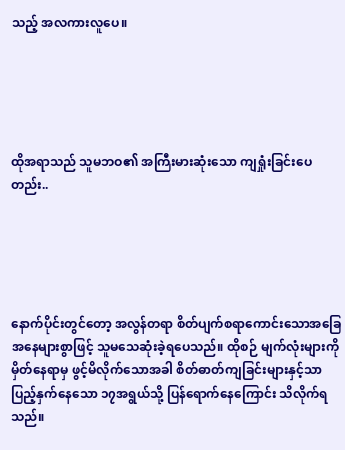သည့် အလကားလူပေ။





ထိုအရာသည် သူမဘဝ၏ အကြီးမားဆုံးသော ကျရှုံးခြင်းပေတည်း..





နောက်ပိုင်းတွင်တော့ အလွန်တရာ စိတ်ပျက်စရာကောင်းသောအခြေအနေများစွာဖြင့် သူမသေဆုံးခဲ့ရပေသည်။ ထိုစဉ် မျက်လုံးများကို မှိတ်နေရာမှ ဖွင့်မိလိုက်သောအခါ စိတ်ဓာတ်ကျခြင်းများနှင့်သာ ပြည့်နှက်နေသော ၁၇အရွယ်သို့ ပြန်ရောက်နေကြောင်း သိလိုက်ရသည်။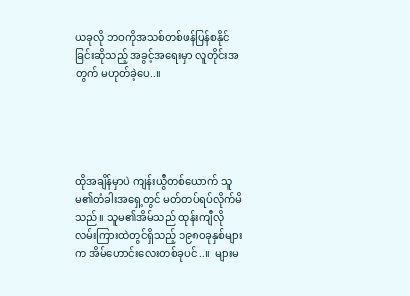ယခုလို ဘဝကိုအသစ်တစ်ဖန်ပြန်စနိုင်ခြင်းဆိုသည့် အခွင့်အရေးမှာ လူတိုင်းအတွက် မဟုတ်ခဲ့ပေ..။





ထိုအချိန်မှာပဲ ကျန်းယွီတစ်ယောက် သူမ၏တံခါးအရှေ့တွင် မတ်တပ်ရပ်လိုက်မိသည်။ သူမ၏အိမ်သည် ထုန်းကျီလို လမ်းကြားထဲတွင်ရှိသည့် ၁၉၈၀ခုနှစ်များက အိမ်ဟောင်းလေးတစ်ခုပင်..။  များမ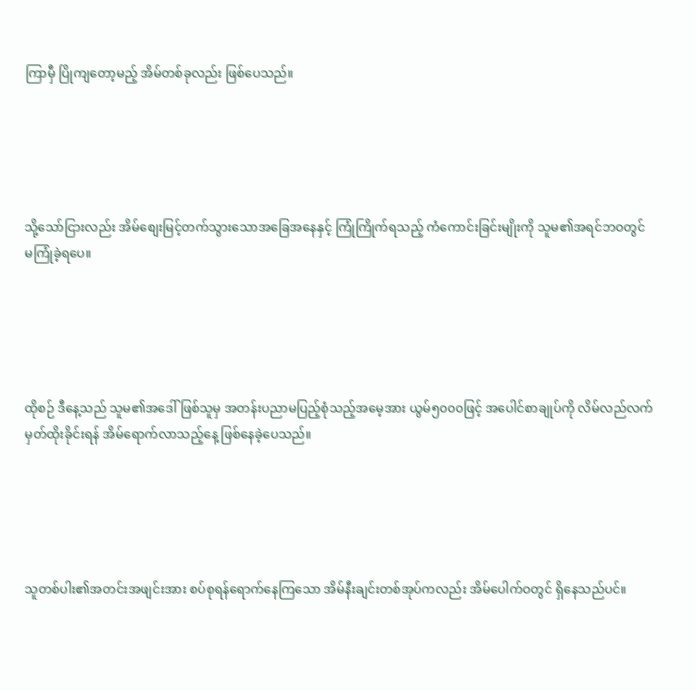ကြာမှီ ပြိုကျတော့မည့် အိမ်တစ်ခုလည်း ဖြစ်ပေသည်။





သို့သော်ငြားလည်း အိမ်စျေးမြင့်တက်သွားသောအခြေအနေနှင့် ကြုံကြိုက်ရသည့် ကံကောင်းခြင်းမျိုးကို သူမ၏အရင်ဘဝတွင် မကြုံခဲ့ရပေ။





ထိုစဉ် ဒီနေ့သည် သူမ၏အဒေါ်ဖြစ်သူမှ အတန်းပညာမပြည့်စုံသည့်အမေ့အား ယွမ်၅၀၀၀ဖြင့် အပေါင်စာချုပ်ကို လိမ်လည်လက်မှတ်ထိုးခိုင်းရန် အိမ်ရောက်လာသည့်နေ့ ဖြစ်နေခဲ့ပေသည်။





သူတစ်ပါး၏အတင်းအဖျင်းအား စပ်စုရန်ရောက်နေကြသော အိမ်နီးချင်းတစ်အုပ်ကလည်း အိမ်ပေါက်ဝတွင် ရှိနေသည်ပင်။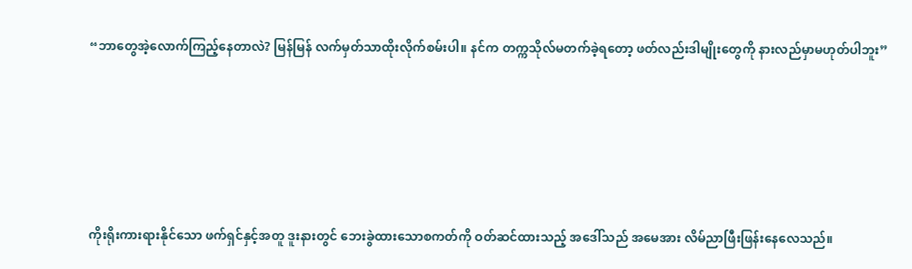“ဘာတွေအဲ့လောက်ကြည့်နေတာလဲ? မြန်မြန် လက်မှတ်သာထိုးလိုက်စမ်းပါ။ နင်က တက္ကသိုလ်မတက်ခဲ့ရတော့ ဖတ်လည်းဒါမျိုးတွေကို နားလည်မှာမဟုတ်ပါဘူး”





ကိုးရိုးကားရားနိုင်သော ဖက်ရှင်နှင့်အတူ ဒူးနားတွင် ဘေးခွဲထားသောစကတ်ကို ဝတ်ဆင်ထားသည့် အဒေါ်သည် အမေအား လိမ်ညာဖြီးဖြန်းနေလေသည်။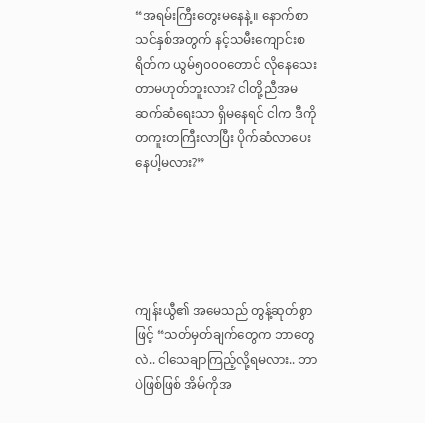“အရမ်းကြီးတွေးမနေနဲ့။ နောက်စာသင်နှစ်အတွက် နင့်သမီးကျောင်းစရိတ်က ယွမ်၅၀၀၀တောင် လိုနေသေးတာမဟုတ်ဘူးလား? ငါတို့ညီအမဆက်ဆံရေးသာ ရှိမနေရင် ငါက ဒီကိုတကူးတကြီးလာပြီး ပိုက်ဆံလာပေးနေပါ့မလား?”





ကျန်းယွီ၏ အမေသည် တွန့်ဆုတ်စွာဖြင့် “သတ်မှတ်ချက်တွေက ဘာတွေလဲ.. ငါသေချာကြည့်လို့ရမလား.. ဘာပဲဖြစ်ဖြစ် အိမ်ကိုအ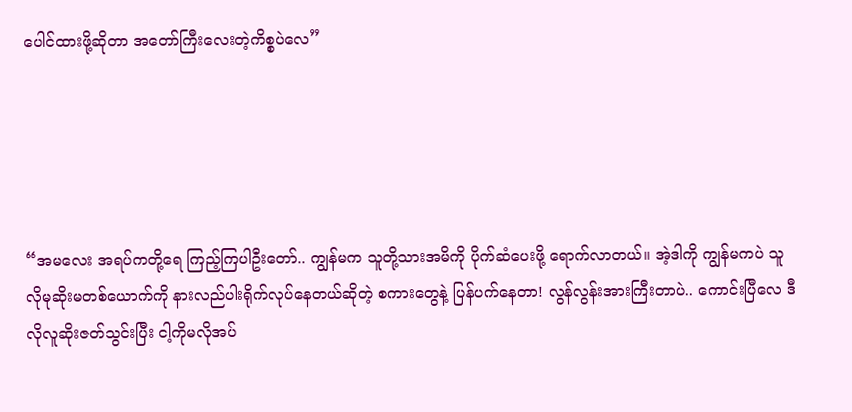ပေါင်ထားဖို့ဆိုတာ အတော်ကြီးလေးတဲ့ကိစ္စပဲလေ”





“အမလေး အရပ်ကတို့ရေ ကြည့်ကြပါဦးတော်.. ကျွန်မက သူတို့သားအမိကို ပိုက်ဆံပေးဖို့ ရောက်လာတယ်။ အဲ့ဒါကို ကျွန်မကပဲ သူလိုမုဆိုးမတစ်ယောက်ကို နားလည်ပါးရိုက်လုပ်နေတယ်ဆိုတဲ့ စကားတွေနဲ့ ပြန်ပက်နေတာ! လွန်လွန်းအားကြီးတာပဲ.. ကောင်းပြီလေ ဒီလိုလူဆိုးဇတ်သွင်းပြီး ငါ့ကိုမလိုအပ်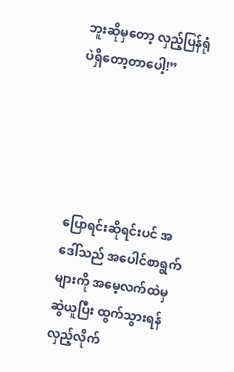ဘူးဆိုမှတော့ လှည့်ပြန်ရုံပဲရှိတော့တာပေါ့!”





ပြောရင်းဆိုရင်းပင် အဒေါ်သည် အပေါင်စာရွက်များကို အမေ့လက်ထဲမှဆွဲယူပြီး ထွက်သွားရန် လှည့်လိုက်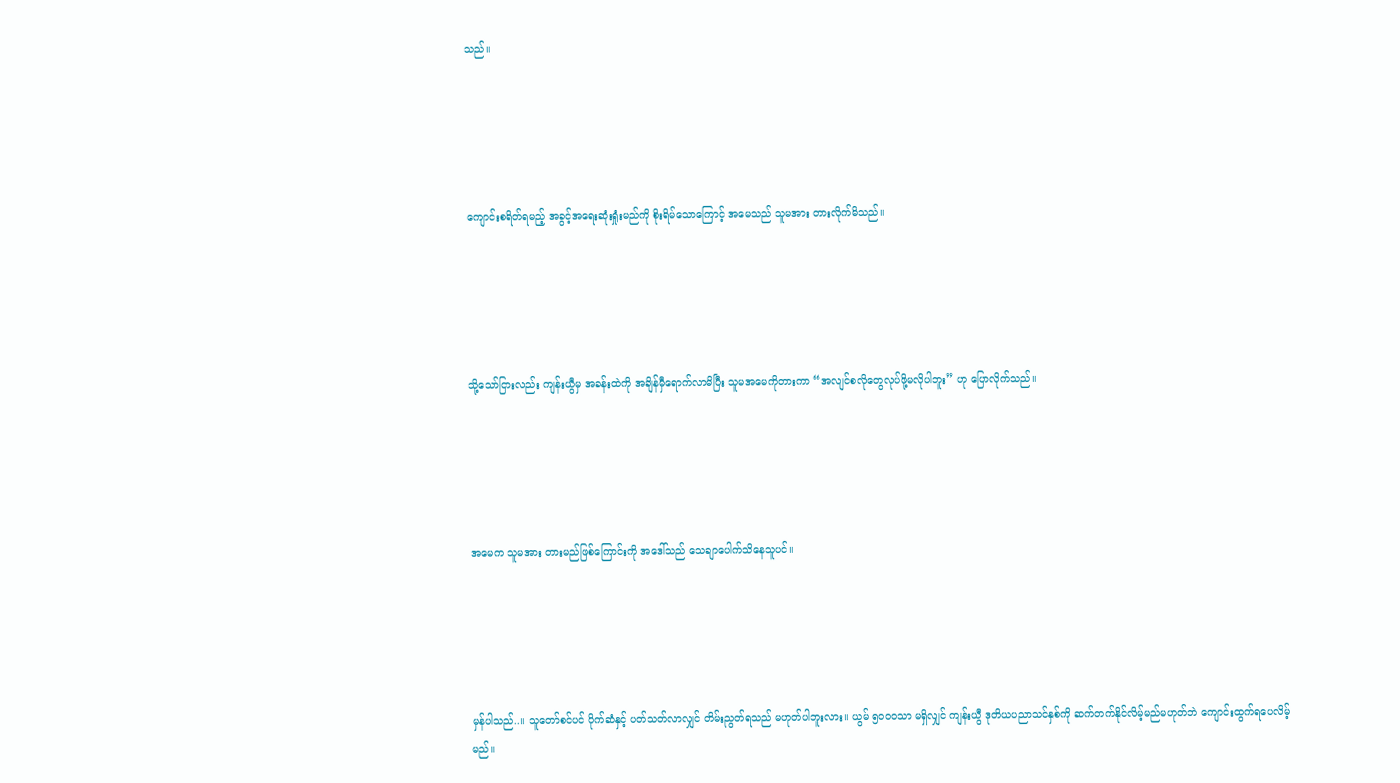သည်။





ကျောင်းစရိတ်ရမည့် အခွင့်အရေးဆုံးရှုံးမည်ကို စိုးရိမ်သောကြောင့် အမေသည် သူမအား တားလိုက်မိသည်။





သို့သော်ငြားလည်း ကျန်းယွီမှ အခန်းထဲကို အချိန်မှီရောက်လာမိပြီး သူမအမေကိုတားကာ “အလျင်စလိုတွေလုပ်ဖို့မလိုပါဘူး” ဟု ပြောလိုက်သည်။





အမေက သူမအား တားမည်ဖြစ်ကြောင်းကို အဒေါ်သည် သေချာပေါက်သိနေသူပင်။





မှန်ပါသည်..။ သူတော်စင်ပင် ပိုက်ဆံနှင့် ပတ်သတ်လာလျှင် တိမ်းညွတ်ရသည် မဟုတ်ပါဘူးလား။ ယွမ် ၅၀၀၀သာ မရှိလျှင် ကျန်းယွီ ဒုတိယပညာသင်နှစ်ကို ဆက်တက်နိုင်လိမ့်မည်မဟုတ်ဘဲ ကျောင်းထွက်ရပေလိမ့်မည်။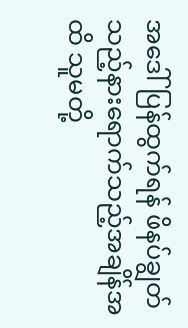အဒေါ်ပြန်ထွက်ရန် ဖိနပ်ချွတ်သည့်နားရောက်သည့်အချိန်အထိ သူမတို့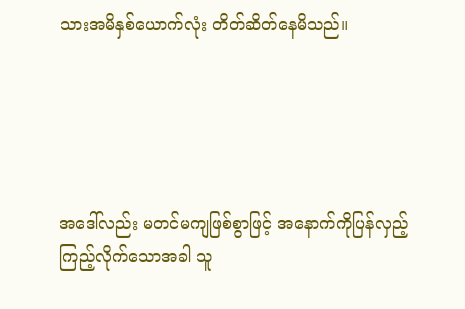သားအမိနှစ်ယောက်လုံး တိတ်ဆိတ်နေမိသည်။





အဒေါ်လည်း မတင်မကျဖြစ်စွာဖြင့် အနောက်ကိုပြန်လှည့်ကြည့်လိုက်သောအခါ သူ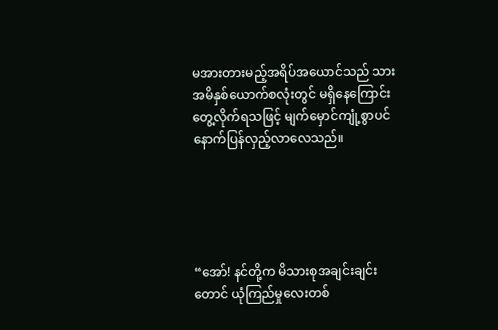မအားတားမည့်အရိပ်အယောင်သည် သားအမိနှစ်ယောက်စလုံးတွင် မရှိနေကြောင်း တွေ့လိုက်ရသဖြင့် မျက်မှောင်ကျုံ့စွာပင် နောက်ပြန်လှည့်လာလေသည်။





“အော်! နင်တို့က မိသားစုအချင်းချင်းတောင် ယုံကြည်မှုလေးတစ်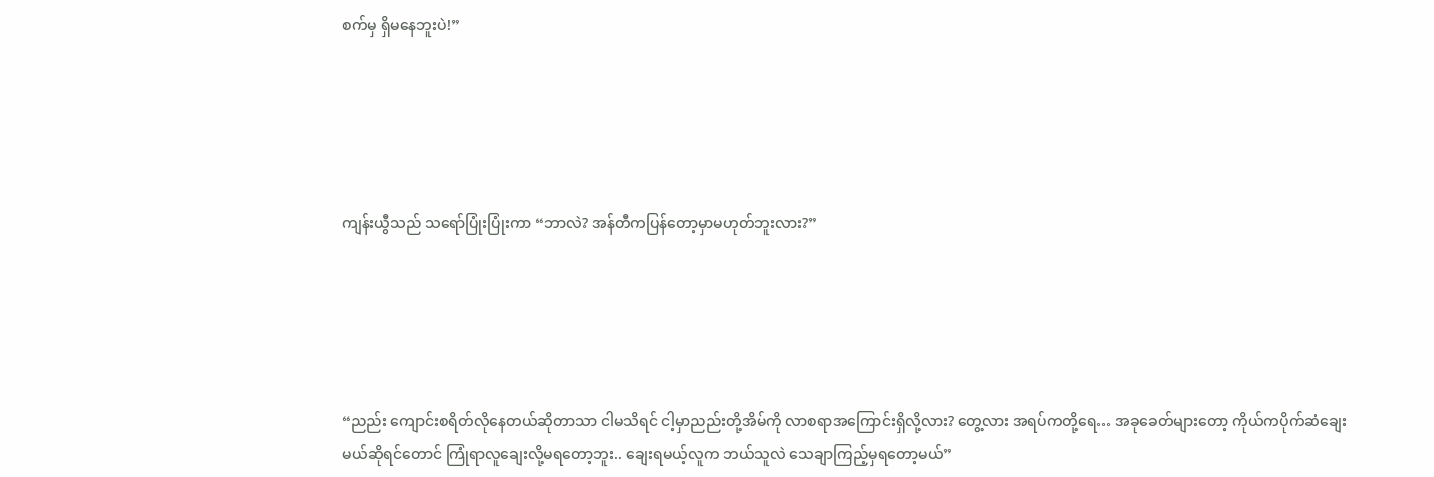စက်မှ ရှိမနေဘူးပဲ!”





ကျန်းယွီသည် သရော်ပြုံးပြုံးကာ “ဘာလဲ? အန်တီကပြန်တော့မှာမဟုတ်ဘူးလား?”





“ညည်း ကျောင်းစရိတ်လိုနေတယ်ဆိုတာသာ ငါမသိရင် ငါ့မှာညည်းတို့အိမ်ကို လာစရာအကြောင်းရှိလို့လား? တွေ့လား အရပ်ကတို့ရေ… အခုခေတ်များတော့ ကိုယ်ကပိုက်ဆံချေးမယ်ဆိုရင်တောင် ကြုံရာလူချေးလို့မရတော့ဘူး.. ချေးရမယ့်လူက ဘယ်သူလဲ သေချာကြည့်မှရတော့မယ်”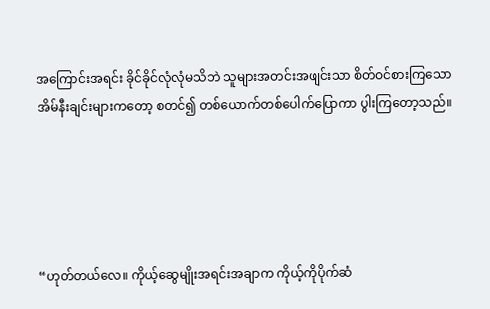အကြောင်းအရင်း ခိုင်ခိုင်လုံလုံမသိဘဲ သူများအတင်းအဖျင်းသာ စိတ်ဝင်စားကြသော အိမ်နီးချင်းများကတော့ စတင်၍ တစ်ယောက်တစ်ပေါက်ပြောကာ ပွါးကြတော့သည်။





“ဟုတ်တယ်လေ။ ကိုယ့်ဆွေမျိုးအရင်းအချာက ကိုယ့်ကိုပိုက်ဆံ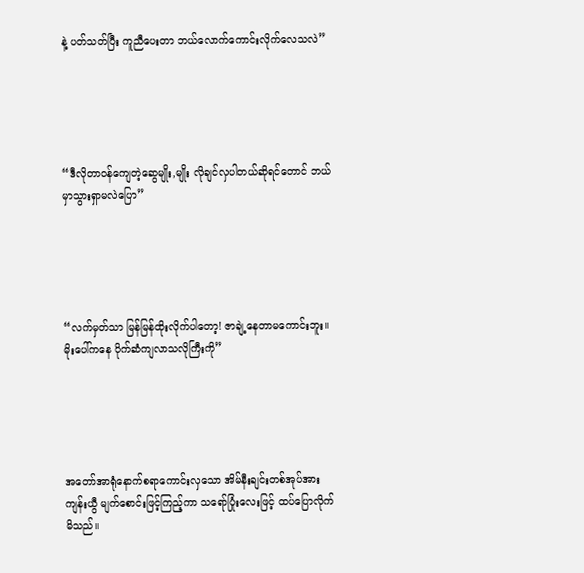နဲ့ ပတ်သတ်ပြီး ကူညီပေးတာ ဘယ်လောက်ကောင်းလိုက်လေသလဲ”





“ဒီလိုတာဝန်ကျေတဲ့ဆွေမျိုး,မျိုး လိုချင်လှပါတယ်ဆိုရင်တောင် ဘယ်မှာသွားရှာမလဲပြော”





“လက်မှတ်သာ မြန်မြန်ထိုးလိုက်ပါတော့! ဇာချဲ့နေတာမကောင်းဘူး။ မိုးပေါ်ကနေ ပိုက်ဆံကျလာသလိုကြီးကို”





အတော်အာရုံနောက်စရာကောင်းလှသော အိမ်နီးချင်းတစ်အုပ်အား ကျန်းယွီ မျက်စောင်းဖြင့်ကြည့်ကာ သရော်ပြုံးလေးဖြင့် ထပ်ပြောလိုက်မိသည်။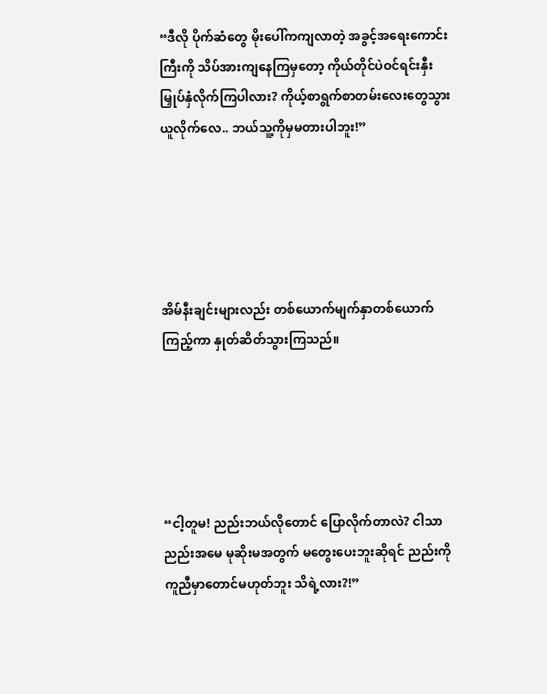“ဒီလို ပိုက်ဆံတွေ မိုးပေါ်ကကျလာတဲ့ အခွင့်အရေးကောင်းကြီးကို သိပ်အားကျနေကြမှတော့ ကိုယ်တိုင်ပဲဝင်ရင်းနှီးမြှုပ်နှံလိုက်ကြပါလား? ကိုယ့်စာရွက်စာတမ်းလေးတွေသွားယူလိုက်လေ.. ဘယ်သူ့ကိုမှမတားပါဘူး!”





အိမ်နီးချင်းများလည်း တစ်ယောက်မျက်နှာတစ်ယောက်ကြည့်ကာ နှုတ်ဆိတ်သွားကြသည်။





“ငါ့တူမ! ညည်းဘယ်လိုတောင် ပြောလိုက်တာလဲ? ငါသာညည်းအမေ မုဆိုးမအတွက် မတွေးပေးဘူးဆိုရင် ညည်းကိုကူညီမှာတောင်မဟုတ်ဘူး သိရဲ့လား?!”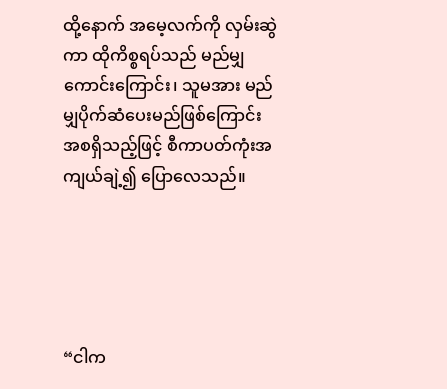ထို့နောက် အမေ့လက်ကို လှမ်းဆွဲကာ ထိုကိစ္စရပ်သည် မည်မျှကောင်းကြောင်း၊ သူမအား မည်မျှပိုက်ဆံပေးမည်ဖြစ်ကြောင်း အစရှိသည့်ဖြင့် စီကာပတ်ကုံးအကျယ်ချဲ့၍ ပြောလေသည်။





“ငါက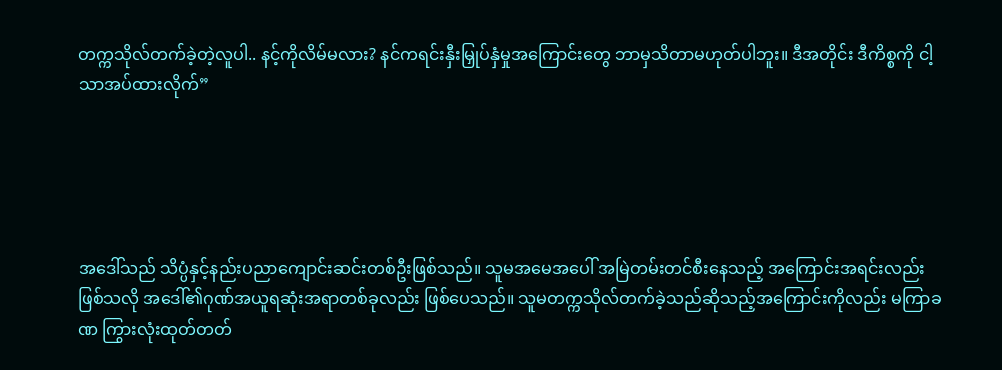တက္ကသိုလ်တက်ခဲ့တဲ့လူပါ.. နင့်ကိုလိမ်မလား? နင်ကရင်းနှီးမြှုပ်နှံမှုအကြောင်းတွေ ဘာမှသိတာမဟုတ်ပါဘူး။ ဒီအတိုင်း ဒီကိစ္စကို ငါ့သာအပ်ထားလိုက်”





အဒေါ်သည် သိပ္ပံနှင့်နည်းပညာကျောင်းဆင်းတစ်ဦးဖြစ်သည်။ သူမအမေအပေါ် အမြဲတမ်းတင်စီးနေသည့် အကြောင်းအရင်းလည်းဖြစ်သလို အဒေါ်၏ဂုဏ်အယူရဆုံးအရာတစ်ခုလည်း ဖြစ်ပေသည်။ သူမတက္ကသိုလ်တက်ခဲ့သည်ဆိုသည့်အကြောင်းကိုလည်း မကြာခဏ ကြွားလုံးထုတ်တတ်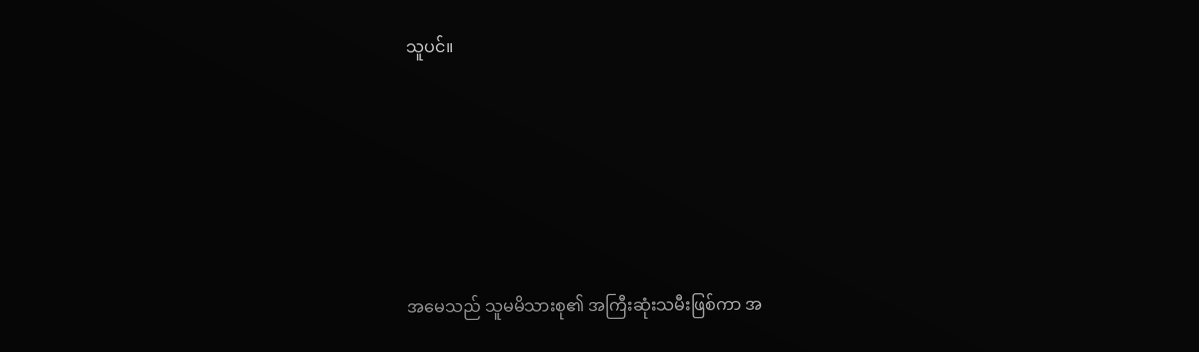သူပင်။





အမေသည် သူမမိသားစု၏ အကြီးဆုံးသမီးဖြစ်ကာ အ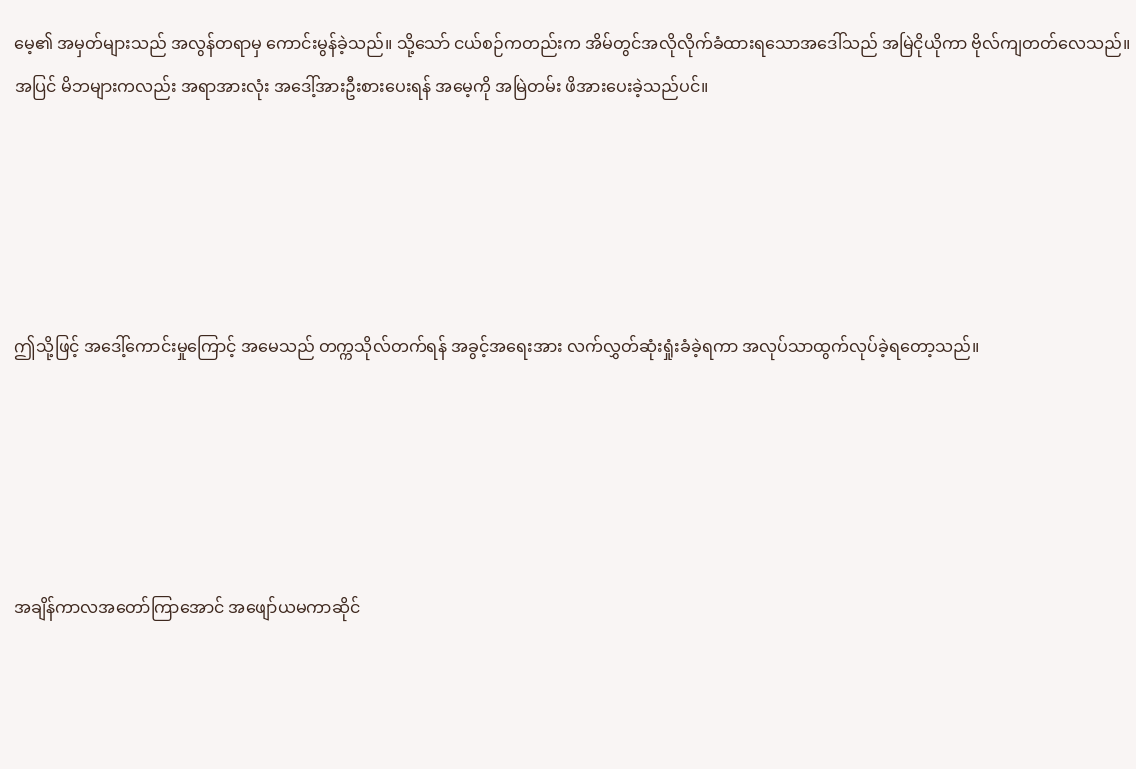မေ့၏ အမှတ်များသည် အလွန်တရာမှ ကောင်းမွန်ခဲ့သည်။ သို့သော် ငယ်စဉ်ကတည်းက အိမ်တွင်အလိုလိုက်ခံထားရသောအဒေါ်သည် အမြဲငိုယိုကာ ဗိုလ်ကျတတ်လေသည်။ အပြင် မိဘများကလည်း အရာအားလုံး အဒေါ့်အားဦးစားပေးရန် အမေ့ကို အမြဲတမ်း ဖိအားပေးခဲ့သည်ပင်။





ဤသို့ဖြင့် အဒေါ့်ကောင်းမှုကြောင့် အမေသည် တက္ကသိုလ်တက်ရန် အခွင့်အရေးအား လက်လွှတ်ဆုံးရှုံးခံခဲ့ရကာ အလုပ်သာထွက်လုပ်ခဲ့ရတော့သည်။





အချိန်ကာလအတော်ကြာအောင် အဖျော်ယမကာဆိုင်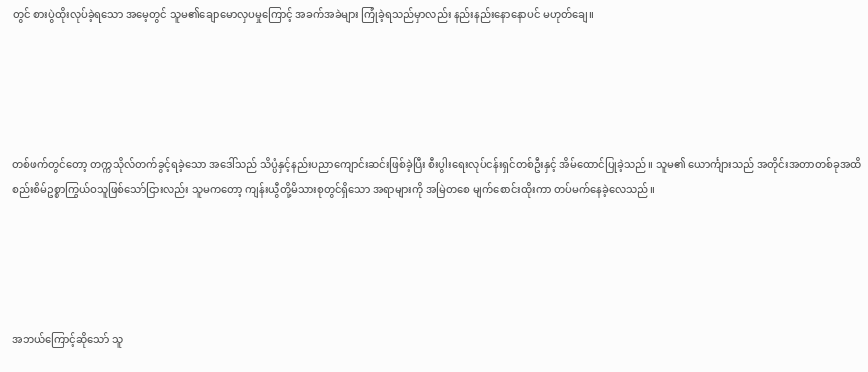တွင် စားပွဲထိုးလုပ်ခဲ့ရသော အမေ့တွင် သူမ၏ချောမောလှပမှုကြောင့် အခက်အခဲများ ကြုံခဲ့ရသည်မှာလည်း နည်းနည်းနောနောပင် မဟုတ်ချေ။





တစ်ဖက်တွင်တော့ တက္ကသိုလ်တက်ခွင့်ရခဲ့သော အဒေါ်သည် သိပ္ပံနှင့်နည်းပညာကျောင်းဆင်းဖြစ်ခဲ့ပြီး စီးပွါးရေးလုပ်ငန်းရှင်တစ်ဦးနှင့် အိမ်ထောင်ပြုခဲ့သည်။ သူမ၏ ယောင်္ကျားသည် အတိုင်းအတာတစ်ခုအထိ စည်းစိမ်ဥစ္စာကြွယ်ဝသူဖြစ်သော်ငြားလည်း သူမကတော့ ကျန်းယွီတို့မိသားစုတွင်ရှိသော အရာများကို အမြဲတစေ မျက်စောင်းထိုးကာ တပ်မက်နေခဲ့လေသည်။





အဘယ်ကြောင့်ဆိုသော် သူ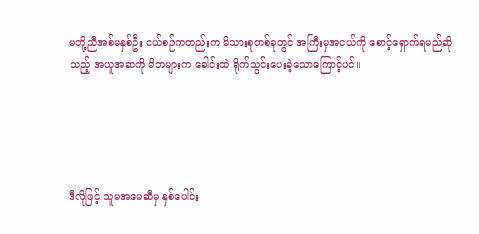မတို့ညီအစ်မနှစ်ဦး ငယ်စဉ်ကတည်းက မိသားစုတစ်ခုတွင် အကြီးမှအငယ်ကို စောင့်ရှောက်ရမည်ဆိုသည့် အယူအဆကို မိဘများက ခေါင်းထဲ ရိုက်သွင်းပေးခဲ့သောကြောင့်ပင်။





ဒီလိုဖြင့် သူမအမေဆီမှ နှစ်ပေါင်း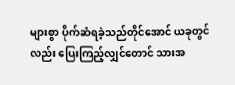များစွာ ပိုက်ဆံရခဲ့သည်တိုင်အောင် ယခုတွင်လည်း ပြေးကြည့်လျှင်တောင် သားအ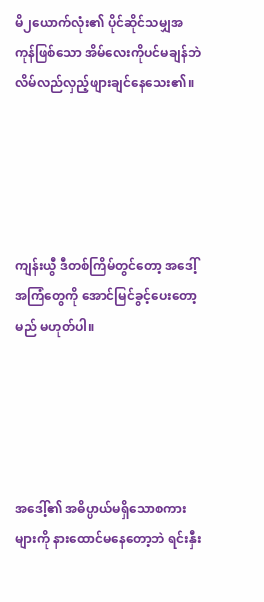မိ၂ယောက်လုံး၏ ပိုင်ဆိုင်သမျှအကုန်ဖြစ်သော အိမ်လေးကိုပင်မချန်ဘဲ လိမ်လည်လှည့်ဖျားချင်နေသေး၏။





ကျန်းယွီ ဒီတစ်ကြိမ်တွင်တော့ အဒေါ့်အကြံတွေကို အောင်မြင်ခွင့်ပေးတော့မည် မဟုတ်ပါ။





အဒေါ့်၏ အဓိပ္ပာယ်မရှိသောစကားများကို နားထောင်မနေတော့ဘဲ ရင်းနှီး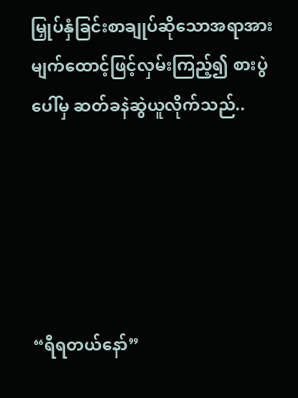မြှုပ်နှံခြင်းစာချုပ်ဆိုသောအရာအား မျက်ထောင့်ဖြင့်လှမ်းကြည့်၍ စားပွဲပေါ်မှ ဆတ်ခနဲဆွဲယူလိုက်သည်..





“ရီရတယ်နော်”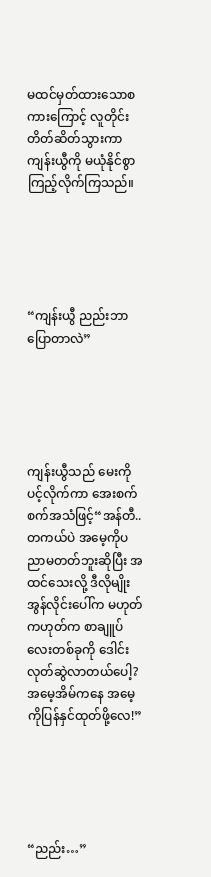မထင်မှတ်ထားသောစကားကြောင့် လူတိုင်းတိတ်ဆိတ်သွားကာ ကျန်းယွီကို မယုံနိုင်စွာကြည့်လိုက်ကြသည်။





“ကျန်းယွီ ညည်းဘာပြောတာလဲ”





ကျန်းယွီသည် မေးကိုပင့်လိုက်ကာ အေးစက်စက်အသံဖြင့်“အန်တီ.. တကယ်ပဲ အမေ့ကိုပညာမတတ်ဘူးဆိုပြီး အထင်သေးလို့ ဒီလိုမျိုး အွန်လိုင်းပေါ်က မဟုတ်ကဟုတ်က စာချူပ်လေးတစ်ခုကို ဒေါင်းလုတ်ဆွဲလာတယ်ပေါ့? အမေ့အိမ်ကနေ အမေ့ကိုပြန်နှင်ထုတ်ဖို့လေ!”





“ညည်း…”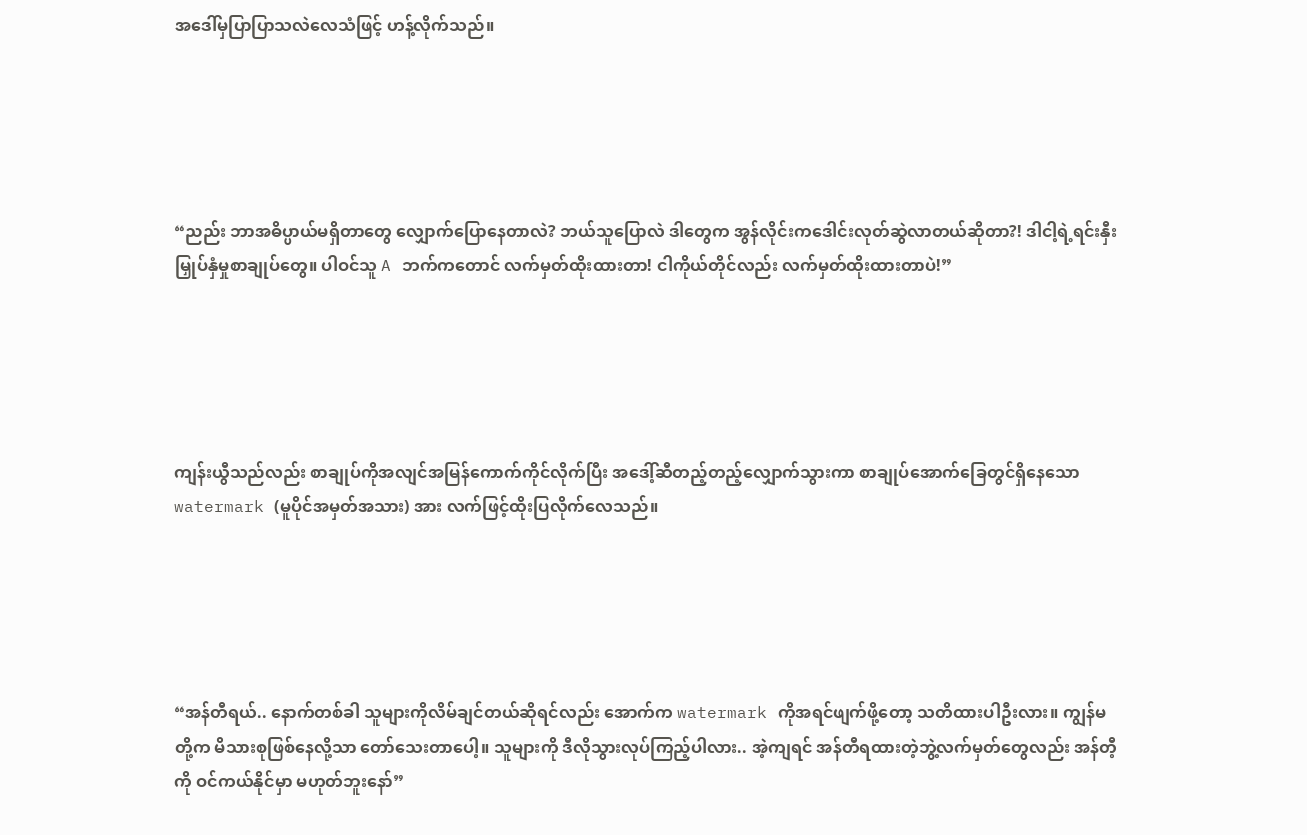အဒေါ်မှပြာပြာသလဲလေသံဖြင့် ဟန့်လိုက်သည်။





“ညည်း ဘာအဓိပ္ပာယ်မရှိတာတွေ လျှောက်ပြောနေတာလဲ? ဘယ်သူပြောလဲ ဒါတွေက အွန်လိုင်းကဒေါင်းလုတ်ဆွဲလာတယ်ဆိုတာ?! ဒါငါ့ရဲ့ရင်းနှီးမြှုပ်နှံမှုစာချုပ်တွေ။ ပါဝင်သူ A ဘက်ကတောင် လက်မှတ်ထိုးထားတာ! ငါကိုယ်တိုင်လည်း လက်မှတ်ထိုးထားတာပဲ!”





ကျန်းယွီသည်လည်း စာချုပ်ကိုအလျင်အမြန်ကောက်ကိုင်လိုက်ပြီး အဒေါ့်ဆီတည့်တည့်လျှောက်သွားကာ စာချုပ်အောက်ခြေတွင်ရှိနေသော watermark (မူပိုင်အမှတ်အသား) အား လက်ဖြင့်ထိုးပြလိုက်လေသည်။





“အန်တီရယ်.. နောက်တစ်ခါ သူများကိုလိမ်ချင်တယ်ဆိုရင်လည်း အောက်က watermark ကိုအရင်ဖျက်ဖို့တော့ သတိထားပါဦးလား။ ကျွန်မတို့က မိသားစုဖြစ်နေလို့သာ တော်သေးတာပေါ့။ သူများကို ဒီလိုသွားလုပ်ကြည့်ပါလား.. အဲ့ကျရင် အန်တီရထားတဲ့ဘွဲ့လက်မှတ်တွေလည်း အန်တီ့ကို ဝင်ကယ်နိုင်မှာ မဟုတ်ဘူးနော်”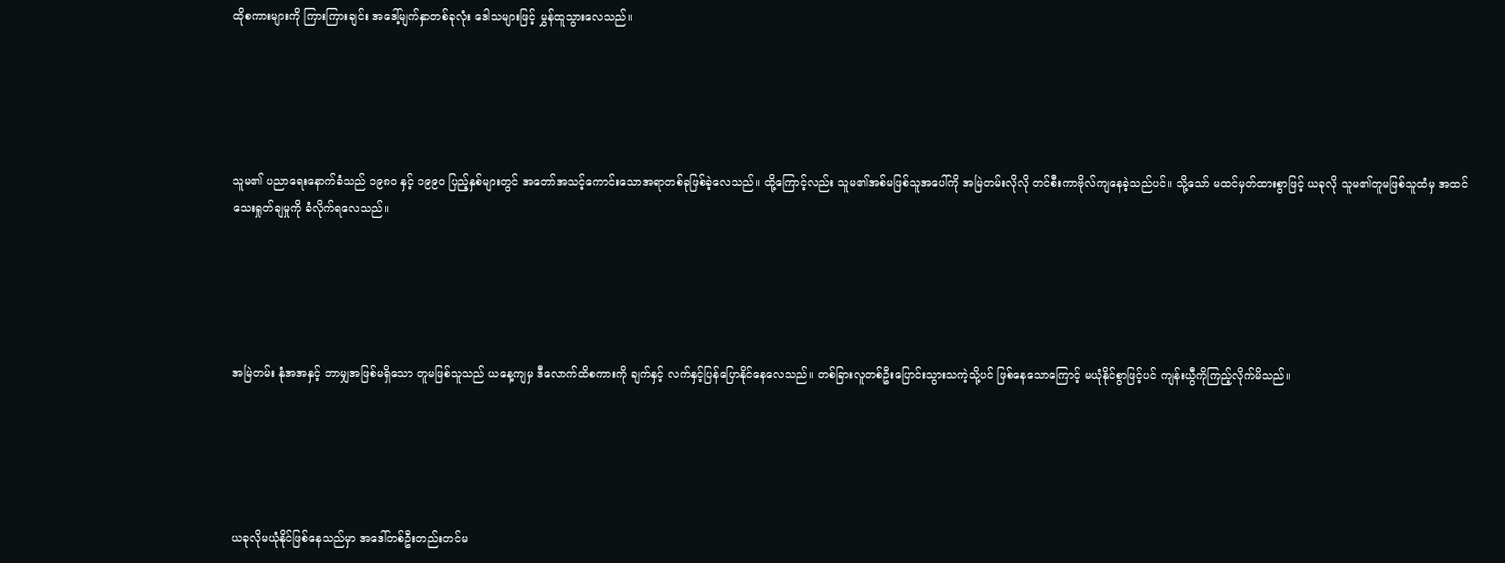ထိုစကားများကို ကြားကြားချင်း အဒေါ့်မျက်နှာတစ်ခုလုံး ဒေါသများဖြင့် မွှန်ထူသွားလေသည်။





သူမ၏ ပညာရေးနောက်ခံသည် ၁၉၈၀ နှင့် ၁၉၉၀ ပြည့်နှစ်များတွင် အတော်အသင့်ကောင်းသောအရာတစ်ခုဖြစ်ခဲ့လေသည်။ ထို့ကြောင့်လည်း သူမ၏အစ်မဖြစ်သူအပေါ်ကို အမြဲတမ်းလိုလို တင်စီးကာဗိုလ်ကျနေခဲ့သည်ပင်။ သို့သော် မထင်မှတ်ထားစွာဖြင့် ယခုလို သူမ၏တူမဖြစ်သူထံမှ အထင်သေးရှုတ်ချမှုကို ခံလိုက်ရလေသည်။





အမြဲတမ်း နုံအအနှင့် ဘာမျှအဖြစ်မရှိသော တူမဖြစ်သူသည် ယနေ့ကျမှ ဒီလောက်ထိစကားကို ချက်နှင့် လက်နှင့်ပြန်ပြောနိုင်နေလေသည်။ တစ်ခြားလူတစ်ဦးပြောင်းသွားသကဲ့သို့ပင် ဖြစ်နေသောကြောင့် မယုံနိုင်စွာဖြင့်ပင် ကျန်းယွီကိုကြည့်လိုက်မိသည်။





ယခုလိုမယုံနိုင်ဖြစ်နေသည်မှာ အဒေါ်တစ်ဦးတည်းတင်မ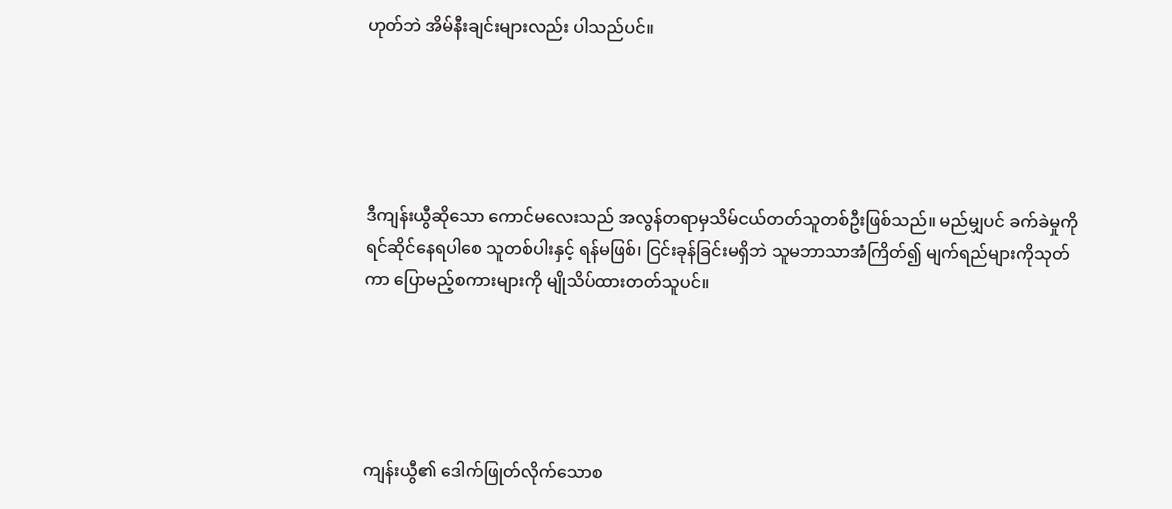ဟုတ်ဘဲ အိမ်နီးချင်းများလည်း ပါသည်ပင်။





ဒီကျန်းယွီဆိုသော ကောင်မလေးသည် အလွန်တရာမှသိမ်ငယ်တတ်သူတစ်ဦးဖြစ်သည်။ မည်မျှပင် ခက်ခဲမှုကို ရင်ဆိုင်နေရပါစေ သူတစ်ပါးနှင့် ရန်မဖြစ်၊ ငြင်းခုန်ခြင်းမရှိဘဲ သူမဘာသာအံကြိတ်၍ မျက်ရည်များကိုသုတ်ကာ ပြောမည့်စကားများကို မျိုသိပ်ထားတတ်သူပင်။





ကျန်းယွီ၏ ဒေါက်ဖြုတ်လိုက်သောစ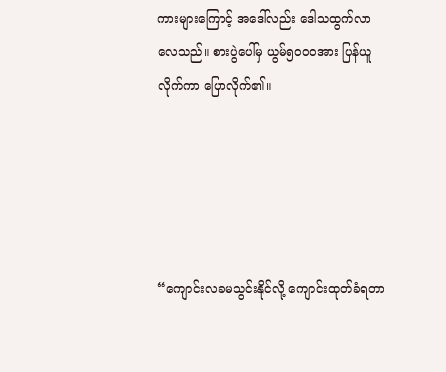ကားများကြောင့် အဒေါ်လည်း ဒေါသထွက်လာလေသည်။ စားပွဲပေါ်မှ ယွမ်၅၀၀၀အား ပြန်ယူလိုက်ကာ ပြောလိုက်၏။





“ကျောင်းလခမသွင်းနိုင်လို့ ကျောင်းထုတ်ခံရတာ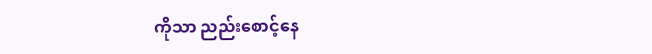ကိုသာ ညည်းစောင့်နေ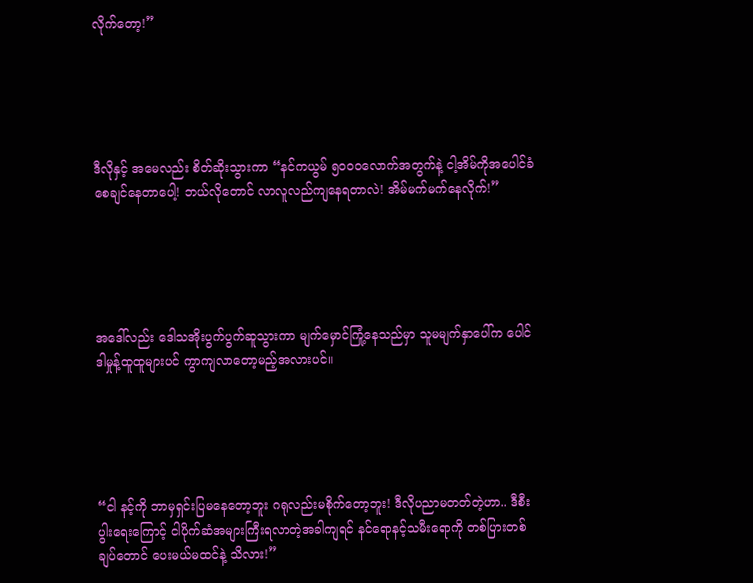လိုက်တော့!”





ဒီလိုနှင့် အမေလည်း စိတ်ဆိုးသွားကာ “နင်ကယွမ် ၅၀၀၀လောက်အတွက်နဲ့ ငါ့အိမ်ကိုအပေါင်ခံစေချင်နေတာပေါ့! ဘယ်လိုတောင် လာလူလည်ကျနေရတာလဲ! အိမ်မက်မက်နေလိုက်!”





အဒေါ်လည်း ဒေါသအိုးပွက်ပွက်ဆူသွားကာ မျက်မှောင်ကြုံ့နေသည်မှာ သူမမျက်နှာပေါ်က ပေါင်ဒါမှုန့်ထူထူများပင် ကွာကျလာတော့မည့်အလားပင်။





“ငါ နင့်ကို ဘာမှရှင်းပြမနေတော့ဘူး ဂရုလည်းမစိုက်တော့ဘူး! ဒီလိုပညာမတတ်တဲ့ဟာ.. ဒီစီးပွါးရေးကြောင့် ငါပိုက်ဆံအများကြီးရလာတဲ့အခါကျရင် နင်ရောနင့်သမီးရောကို တစ်ပြားတစ်ချပ်တောင် ပေးမယ်မထင်နဲ့ သိလား!”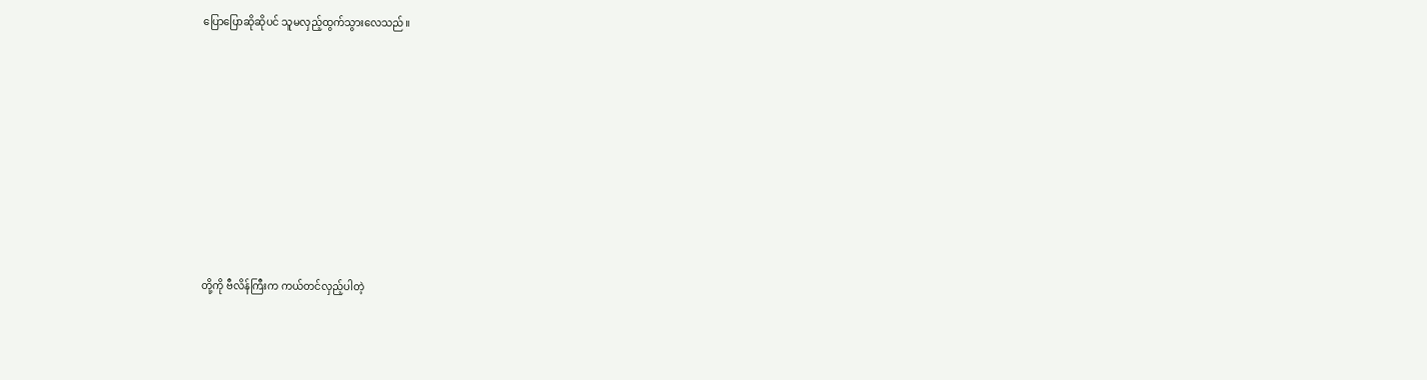ပြောပြောဆိုဆိုပင် သူမလှည့်ထွက်သွားလေသည်။











တို့ကို ဗီလိန်ကြီးက ကယ်တင်လှည့်ပါတဲ့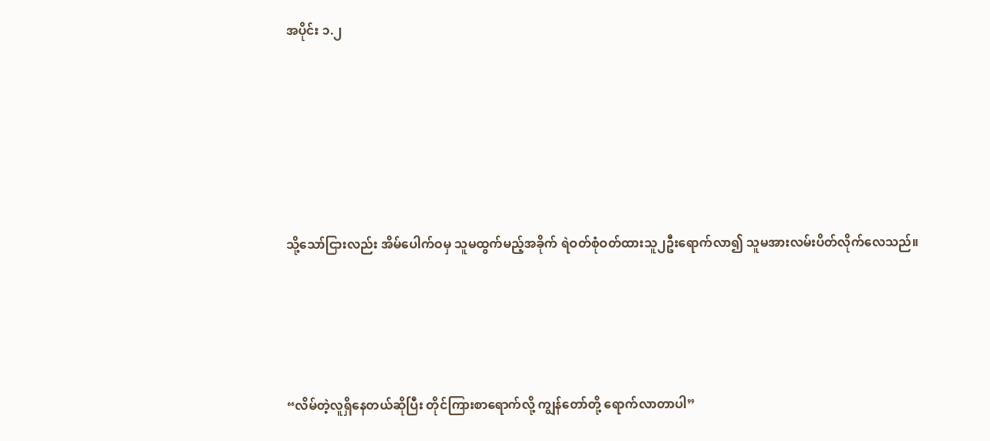အပိုင်း ၁.၂







သို့သော်ငြားလည်း အိမ်ပေါက်ဝမှ သူမထွက်မည့်အခိုက် ရဲဝတ်စုံဝတ်ထားသူ၂ဦးရောက်လာ၍ သူမအားလမ်းပိတ်လိုက်လေသည်။





“လိမ်တဲ့လူရှိနေတယ်ဆိုပြီး တိုင်ကြားစာရောက်လို့ ကျွန်တော်တို့ ရောက်လာတာပါ”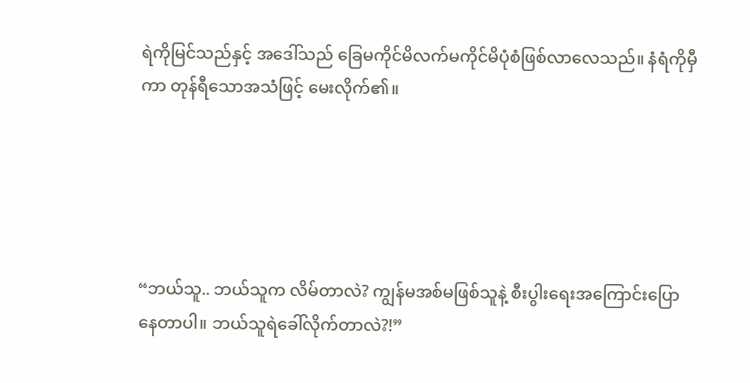ရဲကိုမြင်သည်နှင့် အဒေါ်သည် ခြေမကိုင်မိလက်မကိုင်မိပုံစံဖြစ်လာလေသည်။ နံရံကိုမှီကာ တုန်ရီသောအသံဖြင့် မေးလိုက်၏။





“ဘယ်သူ.. ဘယ်သူက လိမ်တာလဲ? ကျွန်မအစ်မဖြစ်သူနဲ့ စီးပွါးရေးအကြောင်းပြောနေတာပါ။ ဘယ်သူရဲခေါ်လိုက်တာလဲ?!”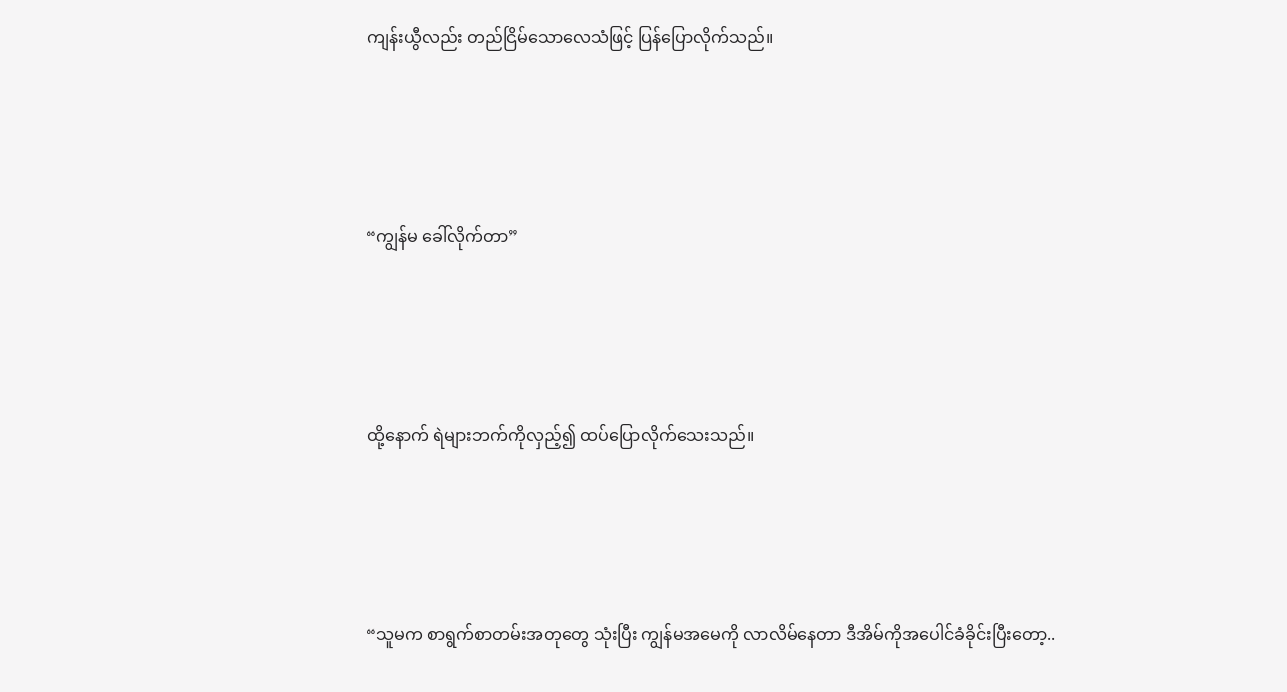ကျန်းယွီလည်း တည်ငြိမ်သောလေသံဖြင့် ပြန်ပြောလိုက်သည်။





“ကျွန်မ ခေါ်လိုက်တာ”





ထို့နောက် ရဲများဘက်ကိုလှည့်၍ ထပ်ပြောလိုက်သေးသည်။





“သူမက စာရွက်စာတမ်းအတုတွေ သုံးပြီး ကျွန်မအမေကို လာလိမ်နေတာ ဒီအိမ်ကိုအပေါင်ခံခိုင်းပြီးတော့..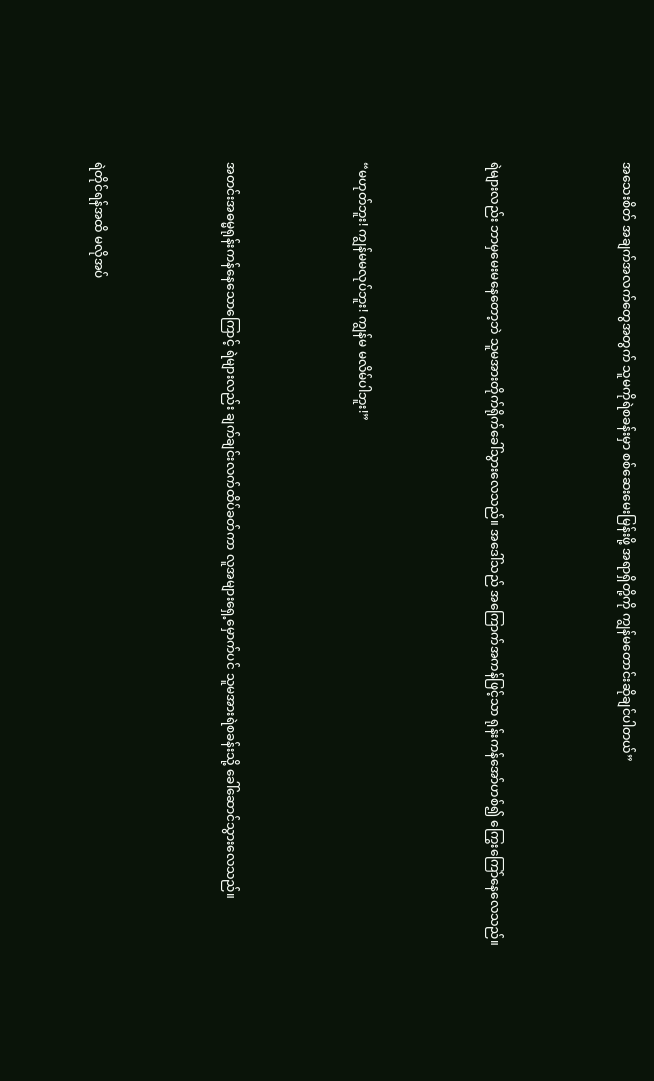အသေးစိတ် အချက်အလက်တွေအတွက် သူမကိုရဲစခန်းမှာ စစ်ဆေးမေးမြန်းဖို့ အရာရှိတို့ကို ကျွန်မတောင်းဆိုချင်ပါတယ်”





ရဲများလည်း ဘာမှမေးမနေတော့ဘဲ သူမအားတိုက်ရိုက်ခေါ်သွားလေသည်။ အဒေါ်သည် အကြောက်အကန်ဖြင့်သာ ရုန်းကန်အော်ဟစ်၍ ကြွေးကြော်နေလေသည်။





“မဟုတ်ဘူး! ကျွန်မမလုပ်ဘူး! ကျွန်မ မလိမ်ပါဘူး!”





အတင်းအဓမ္မရုန်းကန်နေသောကြောင့် ရဲများလည်း ချက်ချင်းလက်ထိပ်ခတ်ကာ လူအများရှေ့မှောက်ပင် သူမအားရဲစခန်းသို့ ခေါ်ဆောင်သွားလေသည်။





ရဲတိုင်ရန်အထိ မလိုအပ်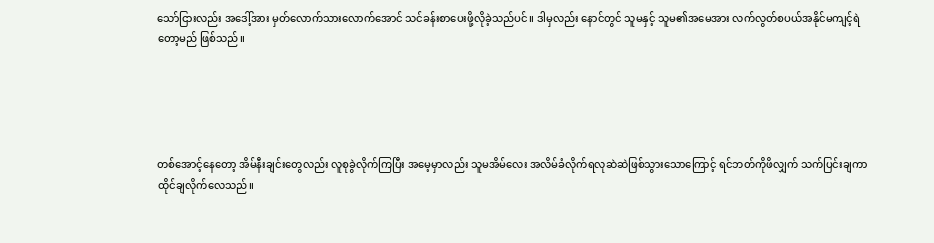သော်ငြားလည်း အဒေါ့်အား မှတ်လောက်သားလောက်အောင် သင်ခန်းစာပေးဖို့လိုခဲ့သည်ပင်။ ဒါမှလည်း နောင်တွင် သူမနှင့် သူမ၏အမေအား လက်လွတ်စပယ်အနိုင်မကျင့်ရဲတော့မည် ဖြစ်သည်။





တစ်အောင့်နေတော့ အိမ်နီးချင်းတွေလည်း လူစုခွဲလိုက်ကြပြီး အမေ့မှာလည်း သူမအိမ်လေး အလိမ်ခံလိုက်ရလုဆဲဆဲဖြစ်သွားသောကြောင့် ရင်ဘတ်ကိုဖိလျှက် သက်ပြင်းချကာ ထိုင်ချလိုက်လေသည်။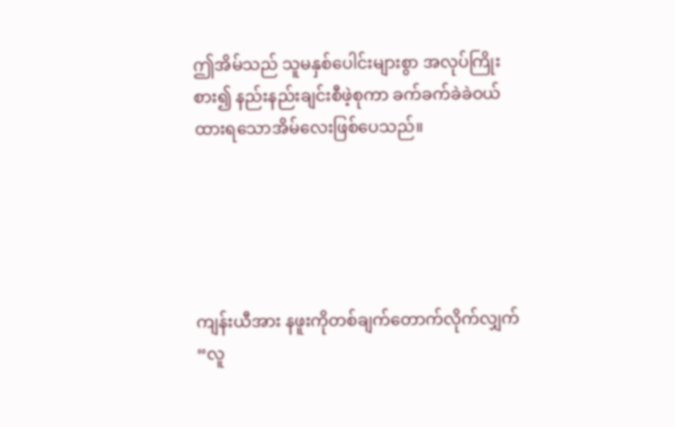ဤအိမ်သည် သူမနှစ်ပေါင်းများစွာ အလုပ်ကြိုးစား၍ နည်းနည်းချင်းစီဖဲ့စုကာ ခက်ခက်ခဲခဲဝယ်ထားရသောအိမ်လေးဖြစ်ပေသည်။





ကျန်းယီအား နဖူးကိုတစ်ချက်တောက်လိုက်လျှက် “လူ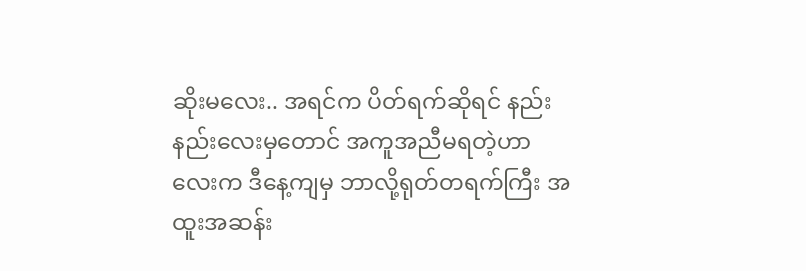ဆိုးမလေး.. အရင်က ပိတ်ရက်ဆိုရင် နည်းနည်းလေးမှတောင် အကူအညီမရတဲ့ဟာလေးက ဒီနေ့ကျမှ ဘာလို့ရုတ်တရက်ကြီး အထူးအဆန်း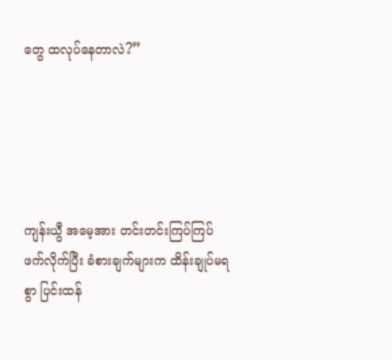တွေ ထလုပ်နေတာလဲ?”





ကျန်းယွီ အမေ့အား တင်းတင်းကြပ်ကြပ် ဖက်လိုက်ပြီး ခံစားချက်များက ထိန်းချုပ်မရစွာ ပြင်းထန်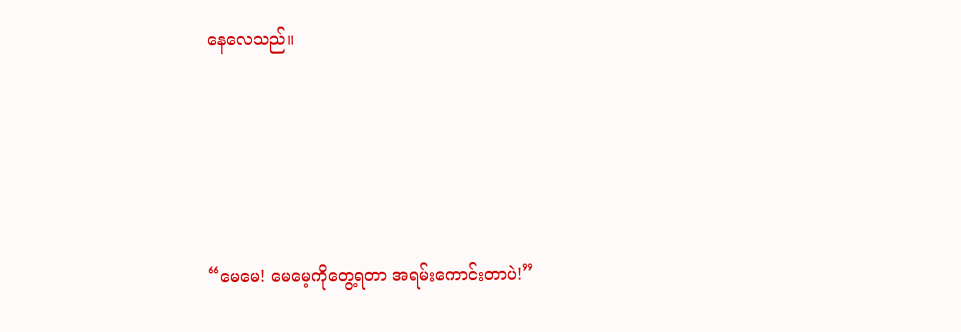နေလေသည်။





“မေမေ! မေမေ့ကိုတွေ့ရတာ အရမ်းကောင်းတာပဲ!”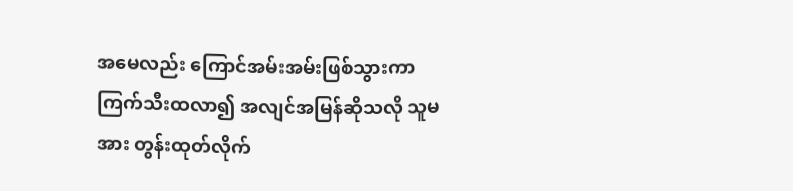အမေလည်း ကြောင်အမ်းအမ်းဖြစ်သွားကာ ကြက်သီးထလာ၍ အလျင်အမြန်ဆိုသလို သူမအား တွန်းထုတ်လိုက်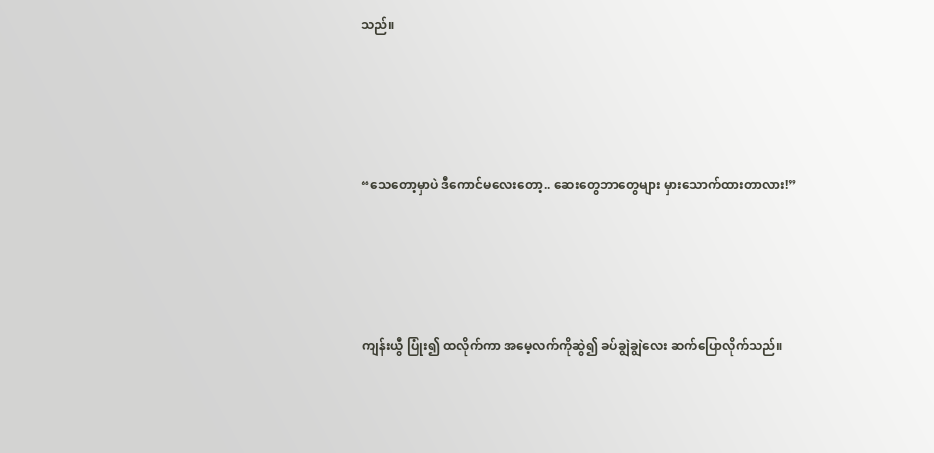သည်။





“သေတော့မှာပဲ ဒီကောင်မလေးတော့.. ဆေးတွေဘာတွေများ မှားသောက်ထားတာလား!”





ကျန်းယွီ ပြုံး၍ ထလိုက်ကာ အမေ့လက်ကိုဆွဲ၍ ခပ်ချွဲချွဲလေး ဆက်ပြောလိုက်သည်။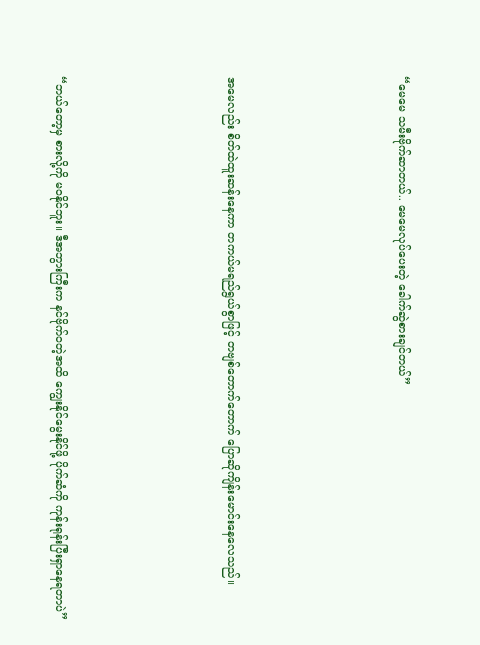“မေမေ သမီးဗိုက်ဆာတယ်.. မေမေလုပ်ပေးတဲ့ ခေါက်ဆွဲစားချင်တယ်”





အမေလည်း စိတ်ထဲထူးဆန်းနေကာ တကယ်မရည်ရွယ်စွာဖြင့် တဗျစ်တောက်တောက် ပြောဆိုကျိန်းမောင်းနေလေသည်။





“ဘယ်တော့မှ စားလို့ကို မဝနိုင်ဘူး။ ဒီအဘွားကြီးက နင်ဗိုက်ဝတဲ့အထိ ကျွေးနိုင်မွေးနိုင်ဖို့ ပိုက်ဆံကို ကုန်းရုန်းပြီးရှာနေရတာပဲ”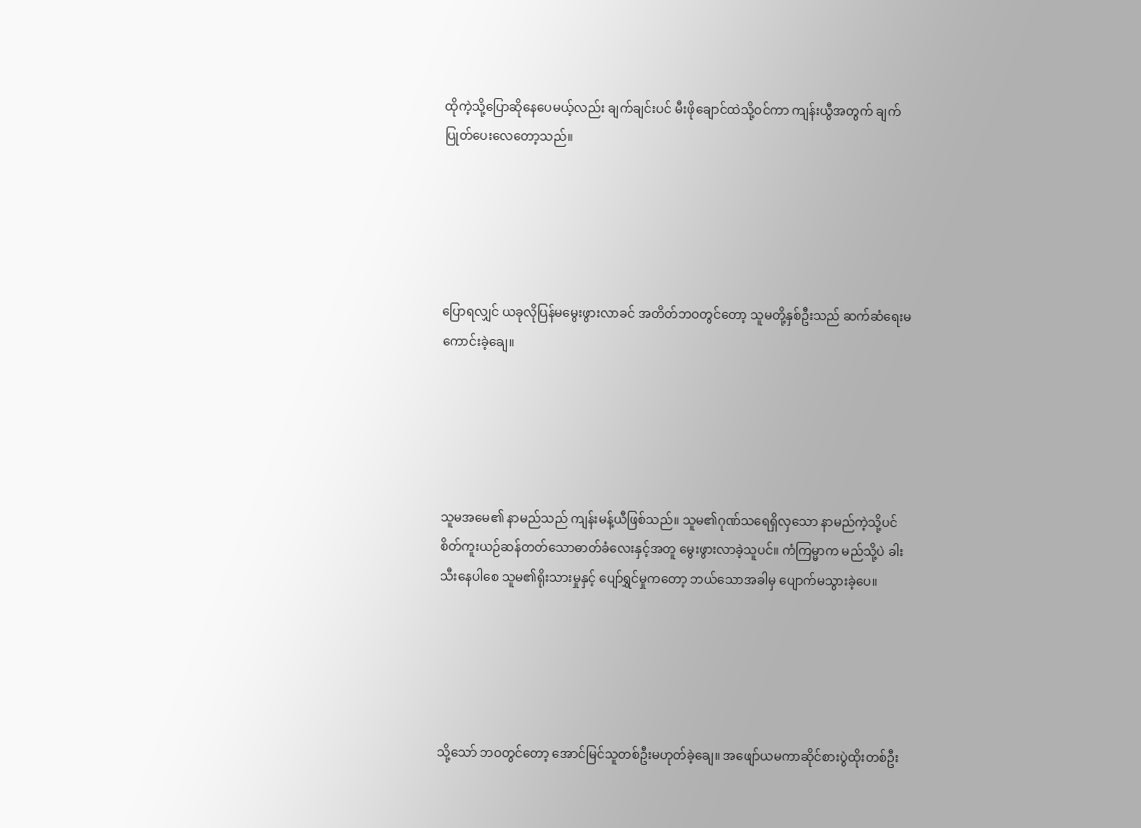ထိုကဲ့သို့ပြောဆိုနေပေမယ့်လည်း ချက်ချင်းပင် မီးဖိုချောင်ထဲသို့ဝင်ကာ ကျန်းယွီအတွက် ချက်ပြုတ်ပေးလေတော့သည်။





ပြောရလျှင် ယခုလိုပြန်မမွေးဖွားလာခင် အတိတ်ဘဝတွင်တော့ သူမတို့နှစ်ဦးသည် ဆက်ဆံရေးမကောင်းခဲ့ချေ။





သူမအမေ၏ နာမည်သည် ကျန်းမန့်ယီဖြစ်သည်။ သူမ၏ဂုဏ်သရေရှိလှသော နာမည်ကဲ့သို့ပင် စိတ်ကူးယဉ်ဆန်တတ်သောဓာတ်ခံလေးနှင့်အတူ မွေးဖွားလာခဲ့သူပင်။ ကံကြမ္မာက မည်သို့ပဲ ခါးသီးနေပါစေ သူမ၏ရိုးသားမှုနှင့် ပျော်ရွှင်မှုကတော့ ဘယ်သောအခါမှ ပျောက်မသွားခဲ့ပေ။





သို့သော် ဘဝတွင်တော့ အောင်မြင်သူတစ်ဦးမဟုတ်ခဲ့ချေ။ အဖျော်ယမကာဆိုင်စားပွဲထိုးတစ်ဦး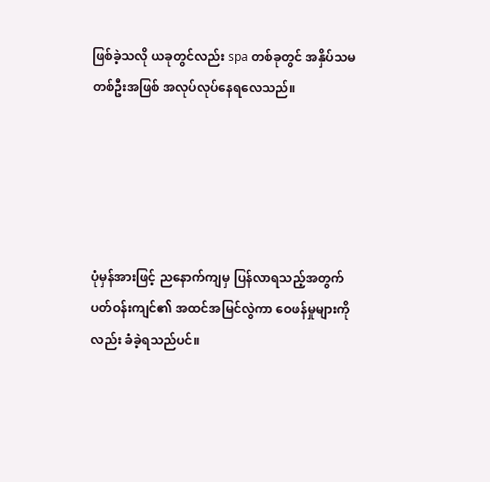ဖြစ်ခဲ့သလို ယခုတွင်လည်း spa တစ်ခုတွင် အနှိပ်သမတစ်ဦးအဖြစ် အလုပ်လုပ်နေရလေသည်။





ပုံမှန်အားဖြင့် ညနောက်ကျမှ ပြန်လာရသည့်အတွက် ပတ်ဝန်းကျင်၏ အထင်အမြင်လွဲကာ ဝေဖန်မှုများကိုလည်း ခံခဲ့ရသည်ပင်။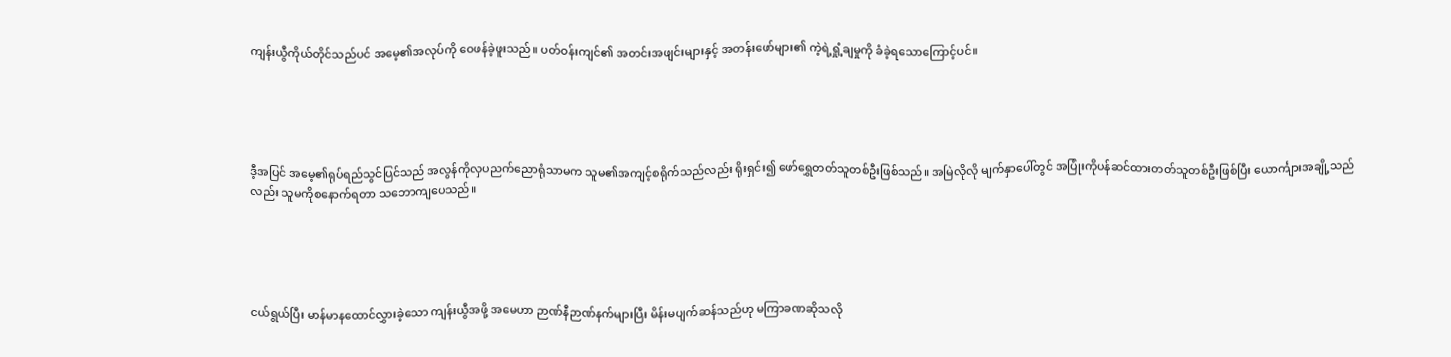ကျန်းယွီကိုယ်တိုင်သည်ပင် အမေ့၏အလုပ်ကို ဝေဖန်ခဲ့ဖူးသည်။ ပတ်ဝန်းကျင်၏ အတင်းအဖျင်းများနှင့် အတန်းဖော်များ၏ ကဲ့ရဲ့ရှုံ့ချမှုကို ခံခဲ့ရသောကြောင့်ပင်။





ဒီ့အပြင် အမေ့၏ရုပ်ရည်သွင်ပြင်သည် အလွန်ကိုလှပညက်ညောရုံသာမက သူမ၏အကျင့်စရိုက်သည်လည်း ရိုးရှင်း၍ ဖော်ရွှေတတ်သူတစ်ဦးဖြစ်သည်။ အမြဲလိုလို မျက်နှာပေါ်တွင် အပြုံးကိုပန်ဆင်ထားတတ်သူတစ်ဦးဖြစ်ပြီး ယောင်္ကျားအချို့သည်လည်း သူမကိုစနောက်ရတာ သဘောကျပေသည်။





ငယ်ရွယ်ပြီး မာန်မာနထောင်လွှားခဲ့သော ကျန်းယွီအဖို့ အမေဟာ ဉာဏ်နီဉာဏ်နက်များပြီး မိန်းမပျက်ဆန်သည်ဟု မကြာခဏဆိုသလို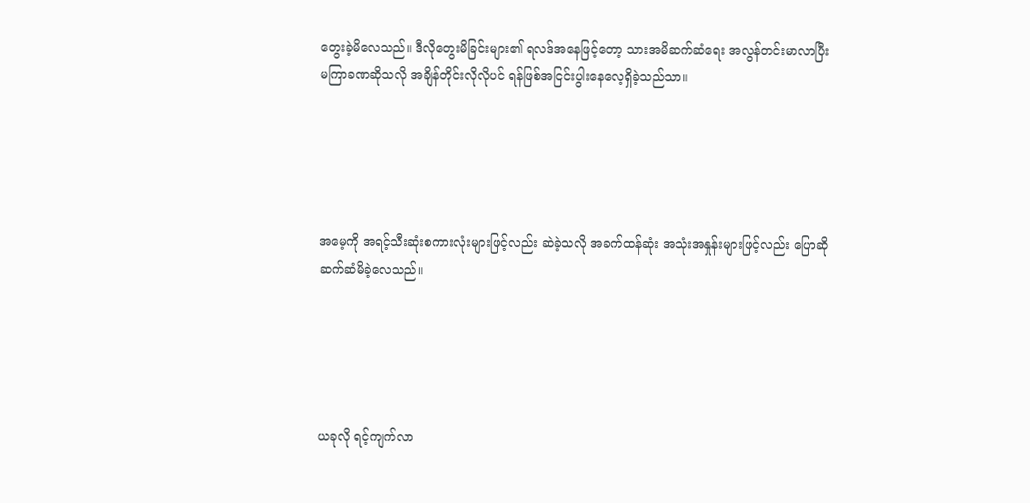တွေးခဲ့မိလေသည်။ ဒီလိုတွေးမိခြင်းများ၏ ရလဒ်အနေဖြင့်တော့ သားအမိဆက်ဆံရေး အလွန်တင်းမာလာပြီး မကြာခဏဆိုသလို အချိန်တိုင်းလိုလိုပင် ရန်ဖြစ်အငြင်းပွါးနေလေ့ရှိခဲ့သည်သာ။





အမေ့ကို အရင့်သီးဆုံးစကားလုံးများဖြင့်လည်း ဆဲခဲ့သလို အခက်ထန်ဆုံး အသုံးအနှုန်းများဖြင့်လည်း ပြောဆိုဆက်ဆံမိခဲ့လေသည်။





ယခုလို ရင့်ကျက်လာ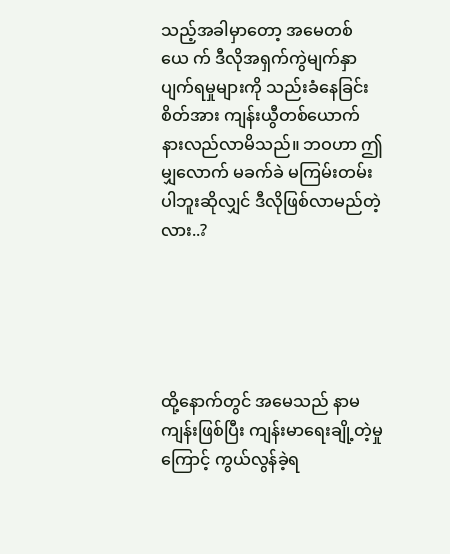သည့်အခါမှာတော့ အမေတစ်ယေ က် ဒီလိုအရှက်ကွဲမျက်နှာပျက်ရမှုများကို သည်းခံနေခြင်းစိတ်အား ကျန်းယွီတစ်ယောက် နားလည်လာမိသည်။ ဘဝဟာ ဤမျှလောက် မခက်ခဲ မကြမ်းတမ်းပါဘူးဆိုလျှင် ဒီလိုဖြစ်လာမည်တဲ့လား..?





ထို့နောက်တွင် အမေသည် နာမကျန်းဖြစ်ပြီး ကျန်းမာရေးချို့တဲ့မှုကြောင့် ကွယ်လွန်ခဲ့ရ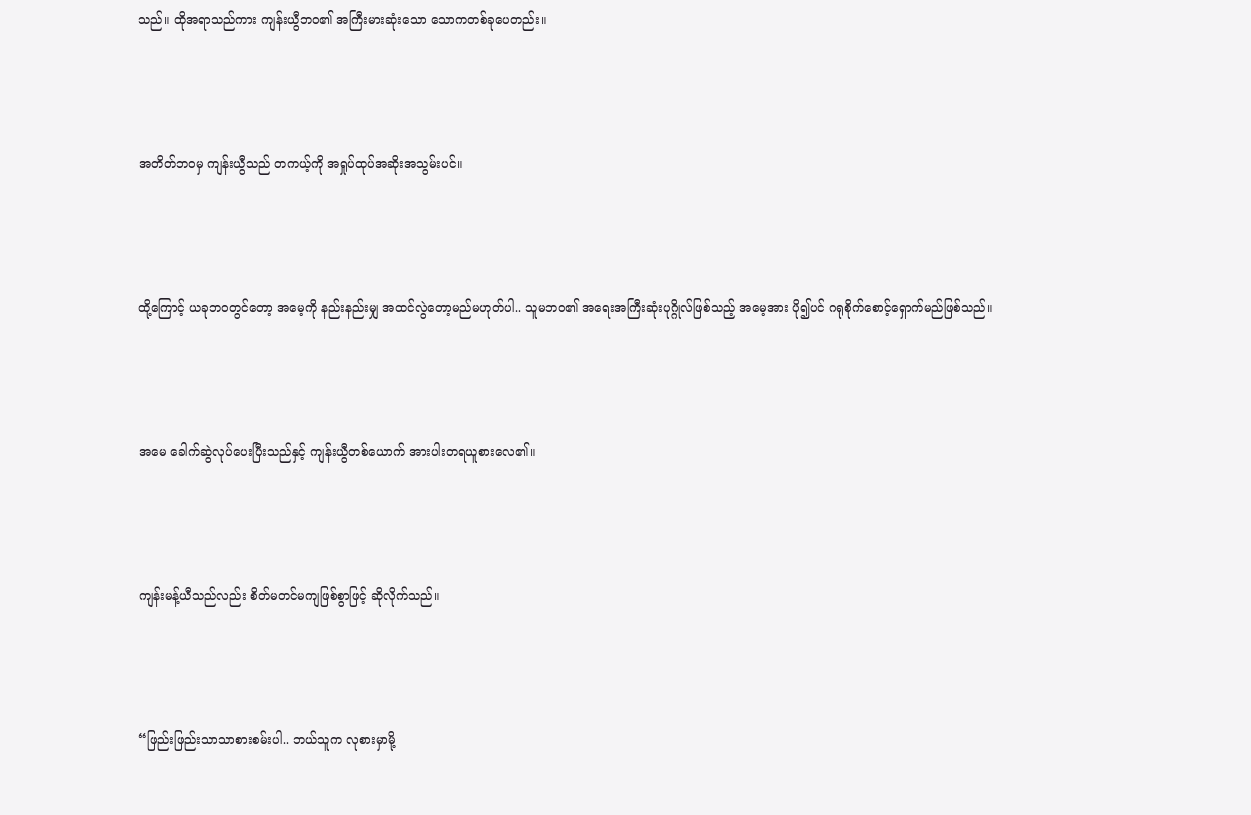သည်။ ထိုအရာသည်ကား ကျန်းယွီဘဝ၏ အကြီးမားဆုံးသော သောကတစ်ခုပေတည်း။





အတိတ်ဘဝမှ ကျန်းယွီသည် တကယ့်ကို အရှုပ်ထုပ်အဆိုးအသွမ်းပင်။





ထို့ကြောင့် ယခုဘဝတွင်တော့ အမေ့ကို နည်းနည်းမျှ အထင်လွဲတော့မည်မဟုတ်ပါ.. သူမဘဝ၏ အရေးအကြီးဆုံးပုဂ္ဂိုလ်ဖြစ်သည့် အမေ့အား ပို၍ပင် ဂရုစိုက်စောင့်ရှောက်မည်ဖြစ်သည်။





အမေ ခေါက်ဆွဲလုပ်ပေးပြီးသည်နှင့် ကျန်းယွီတစ်ယောက် အားပါးတရယူစားလေ၏။





ကျန်းမန့်ယီသည်လည်း စိတ်မတင်မကျဖြစ်စွာဖြင့် ဆိုလိုက်သည်။





“ဖြည်းဖြည်းသာသာစားစမ်းပါ.. ဘယ်သူက လုစားမှာမို့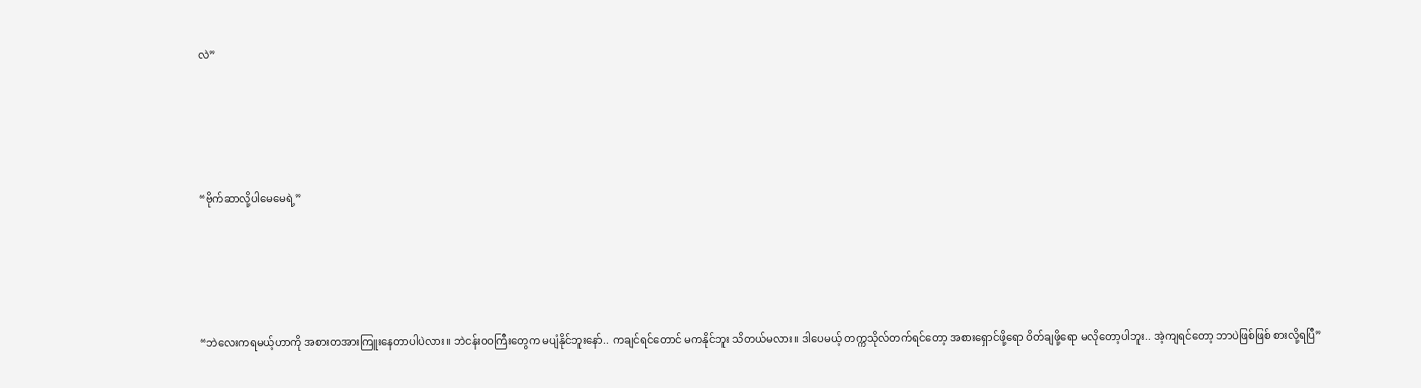လဲ”





“ဗိုက်ဆာလို့ပါမေမေရဲ့”





“ဘဲလေးကရမယ့်ဟာကို အစားတအားကြူးနေတာပါပဲလား။ ဘဲငန်းဝဝကြီးတွေက မပျံနိုင်ဘူးနော်.. ကချင်ရင်တောင် မကနိုင်ဘူး သိတယ်မလား။ ဒါပေမယ့် တက္ကသိုလ်တက်ရင်တော့ အစားရှောင်ဖို့ရော ဝိတ်ချဖို့ရော မလိုတော့ပါဘူး.. အဲ့ကျရင်တော့ ဘာပဲဖြစ်ဖြစ် စားလို့ရပြီ”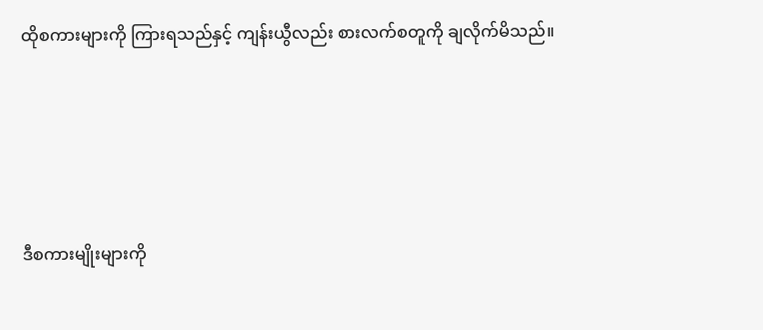ထိုစကားများကို ကြားရသည်နှင့် ကျန်းယွီလည်း စားလက်စတူကို ချလိုက်မိသည်။





ဒီစကားမျိုးများကို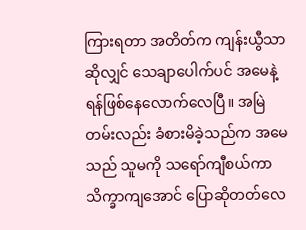ကြားရတာ အတိတ်က ကျန်းယွီသာဆိုလျှင် သေချာပေါက်ပင် အမေနဲ့ရန်ဖြစ်နေလောက်လေပြီ။ အမြဲတမ်းလည်း ခံစားမိခဲ့သည်က အမေသည် သူမကို သရော်ကျီစယ်ကာ သိက္ခာကျအောင် ပြောဆိုတတ်လေ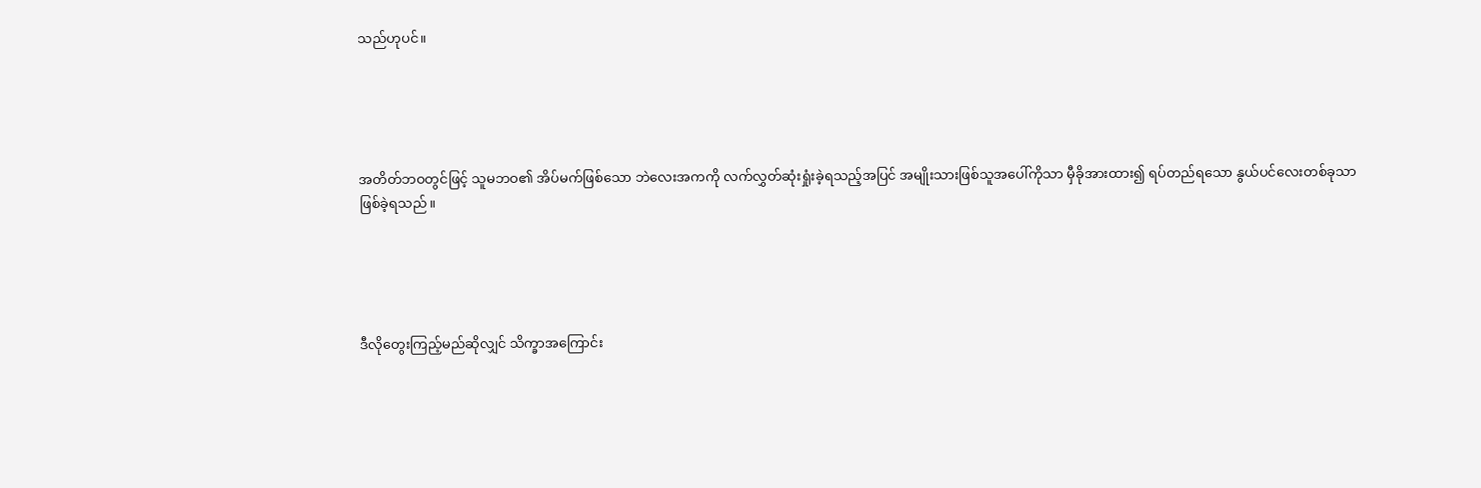သည်ဟုပင်။





အတိတ်ဘဝတွင်ဖြင့် သူမဘဝ၏ အိပ်မက်ဖြစ်သော ဘဲလေးအကကို လက်လွှတ်ဆုံးရှုံးခဲ့ရသည့်အပြင် အမျိုးသားဖြစ်သူအပေါ်ကိုသာ မှီခိုအားထား၍ ရပ်တည်ရသော နွယ်ပင်လေးတစ်ခုသာ ဖြစ်ခဲ့ရသည်။





ဒီလိုတွေးကြည့်မည်ဆိုလျှင် သိက္ခာအကြောင်း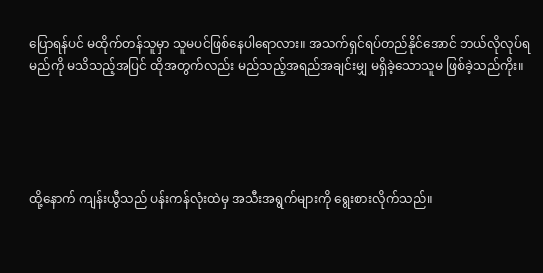ပြောရန်ပင် မထိုက်တန်သူမှာ သူမပင်ဖြစ်နေပါရောလား။ အသက်ရှင်ရပ်တည်နိုင်အောင် ဘယ်လိုလုပ်ရမည်ကို မသိသည့်အပြင် ထိုအတွက်လည်း မည်သည့်အရည်အချင်းမျှ မရှိခဲ့သောသူမ ဖြစ်ခဲ့သည်ကိုး။





ထို့နောက် ကျန်းယွီသည် ပန်းကန်လုံးထဲမှ အသီးအရွက်များကို ရွေးစားလိုက်သည်။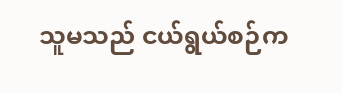သူမသည် ငယ်ရွယ်စဉ်က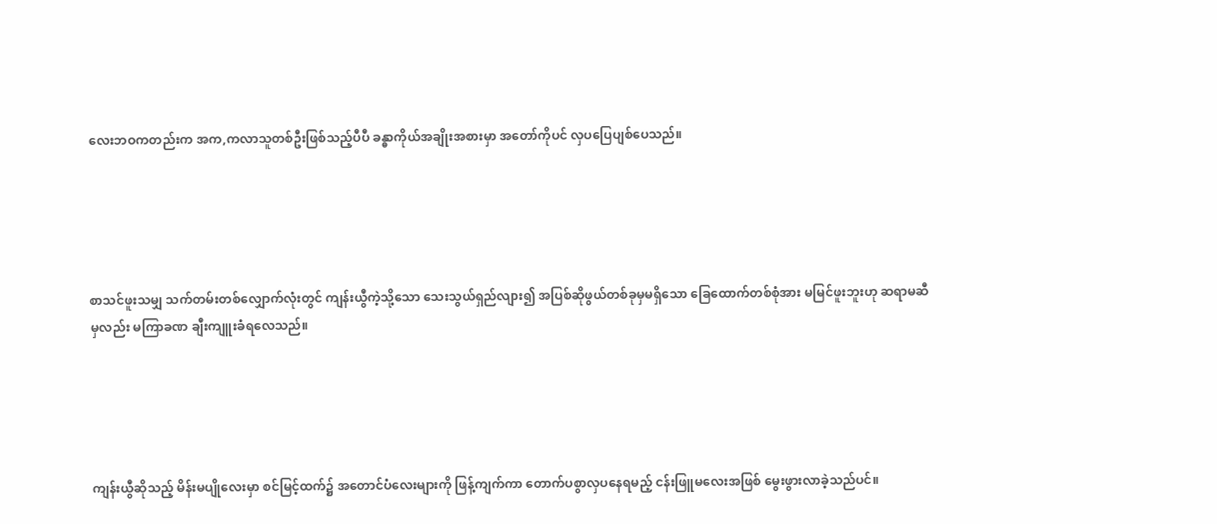လေးဘဝကတည်းက အက,ကလာသူတစ်ဦးဖြစ်သည့်ပီပီ ခန္ဓာကိုယ်အချိုးအစားမှာ အတော်ကိုပင် လှပပြေပျစ်ပေသည်။





စာသင်ဖူးသမျှ သက်တမ်းတစ်လျှောက်လုံးတွင် ကျန်းယွီကဲ့သို့သော သေးသွယ်ရှည်လျား၍ အပြစ်ဆိုဖွယ်တစ်ခုမှမရှိသော ခြေထောက်တစ်စုံအား မမြင်ဖူးဘူးဟု ဆရာမဆီမှလည်း မကြာခဏ ချီးကျူးခံရလေသည်။





ကျန်းယွီဆိုသည့် မိန်းမပျိုလေးမှာ စင်မြင့်ထက်၌ အတောင်ပံလေးများကို ဖြန့်ကျက်ကာ တောက်ပစွာလှပနေရမည့် ငန်းဖြူမလေးအဖြစ် မွေးဖွားလာခဲ့သည်ပင်။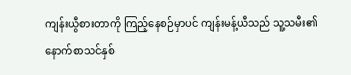ကျန်းယွီစားတာကို ကြည့်နေစဉ်မှာပင် ကျန်းမန့်ယီသည် သူ့သမီး၏ နောက်စာသင်နှစ်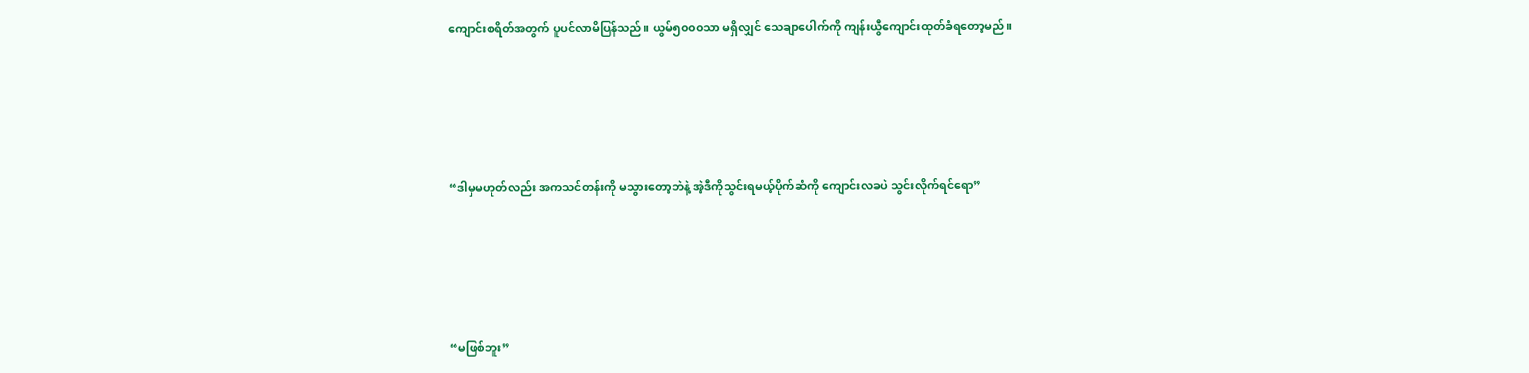ကျောင်းစရိတ်အတွက် ပူပင်လာမိပြန်သည်။ ယွမ်၅၀၀၀သာ မရှိလျှင် သေချာပေါက်ကို ကျန်းယွီကျောင်းထုတ်ခံရတော့မည်။





“ဒါမှမဟုတ်လည်း အကသင်တန်းကို မသွားတော့ဘဲနဲ့ အဲ့ဒီကိုသွင်းရမယ့်ပိုက်ဆံကို ကျောင်းလခပဲ သွင်းလိုက်ရင်ရော”





“မဖြစ်ဘူး”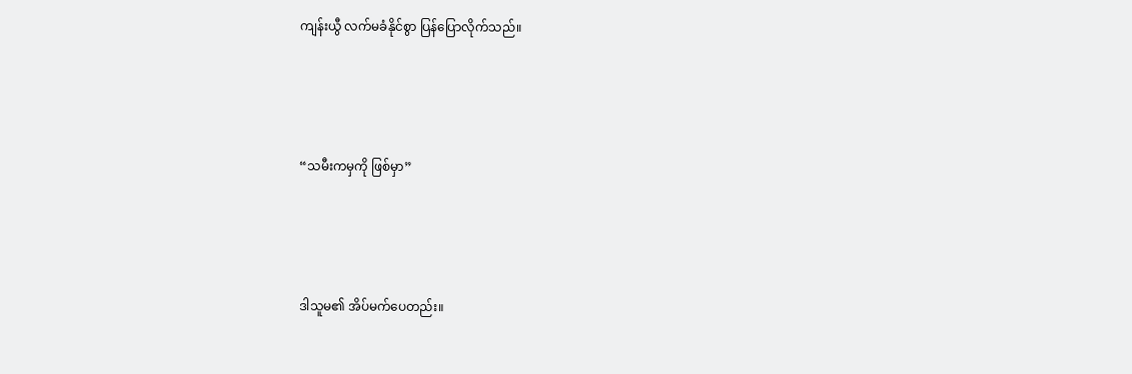ကျန်းယွီ လက်မခံနိုင်စွာ ပြန်ပြောလိုက်သည်။





“သမီးကမှကို ဖြစ်မှာ”





ဒါသူမ၏ အိပ်မက်ပေတည်း။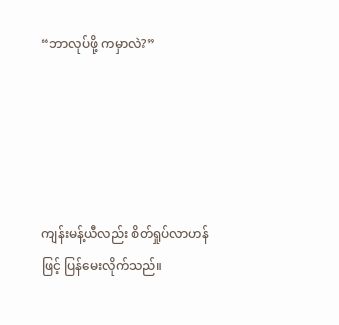“ဘာလုပ်ဖို့ ကမှာလဲ?”





ကျန်းမန့်ယီလည်း စိတ်ရှုပ်လာဟန်ဖြင့် ပြန်မေးလိုက်သည်။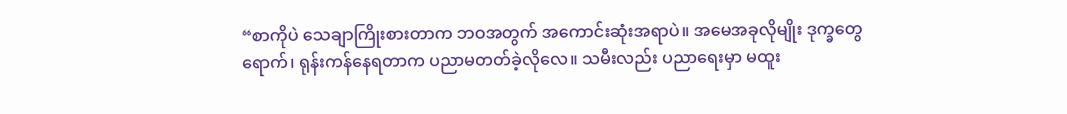“စာကိုပဲ သေချာကြိုးစားတာက ဘဝအတွက် အကောင်းဆုံးအရာပဲ။ အမေအခုလိုမျိုး ဒုက္ခတွေရောက်၊ ရုန်းကန်နေရတာက ပညာမတတ်ခဲ့လိုလေ။ သမီးလည်း ပညာရေးမှာ မထူး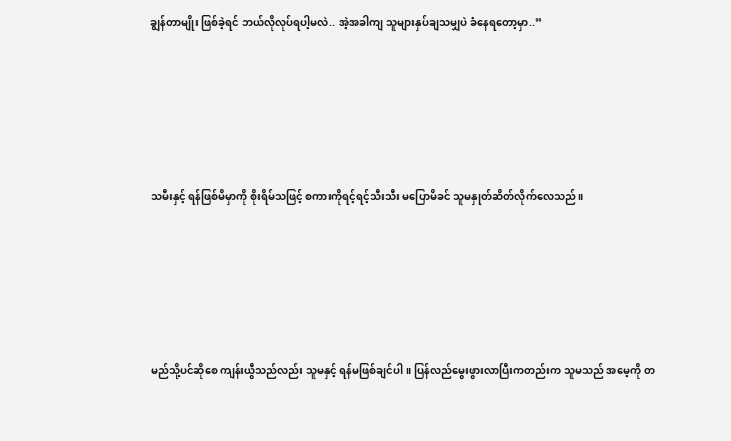ချွန်တာမျိုး ဖြစ်ခဲ့ရင် ဘယ်လိုလုပ်ရပါ့မလဲ.. အဲ့အခါကျ သူများနှပ်ချသမျှပဲ ခံနေရတော့မှာ..”





သမီးနှင့် ရန်ဖြစ်မိမှာကို စိုးရိမ်သဖြင့် စကားကိုရင့်ရင့်သီးသီး မပြောမိခင် သူမနှုတ်ဆိတ်လိုက်လေသည်။





မည်သို့ပင်ဆိုစေ ကျန်းယွီသည်လည်း သူမနှင့် ရန်မဖြစ်ချင်ပါ။ ပြန်လည်မွေးဖွားလာပြီးကတည်းက သူမသည် အမေ့ကို တ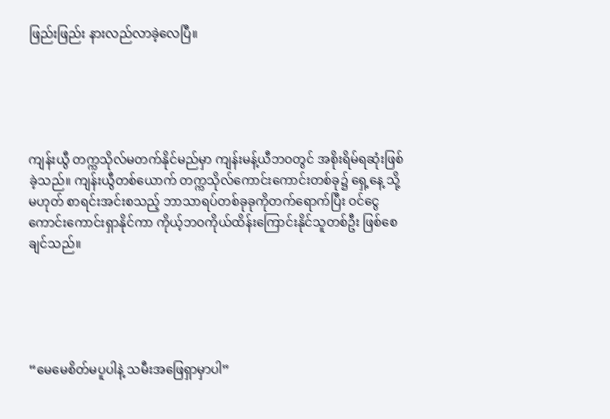ဖြည်းဖြည်း နားလည်လာခဲ့လေပြီ။





ကျန်းယွီ တက္ကသိုလ်မတက်နိုင်မည်မှာ ကျန်းမန့်ယီဘဝတွင် အစိုးရိမ်ရဆုံးဖြစ်ခဲ့သည်။ ကျန်းယွီတစ်ယောက် တက္ကသိုလ်ကောင်းကောင်းတစ်ခု၌ ရှေ့နေ့ သို့မဟုတ် စာရင်းအင်းစသည့် ဘာသာရပ်တစ်ခုခုကိုတက်ရောက်ပြီး ဝင်ငွေကောင်းကောင်းရှာနိုင်ကာ ကိုယ့်ဘဝကိုယ်ထိန်းကြောင်းနိုင်သူတစ်ဦး ဖြစ်စေချင်သည်။





“မေမေစိတ်မပူပါနဲ့ သမီးအဖြေရှာမှာပါ”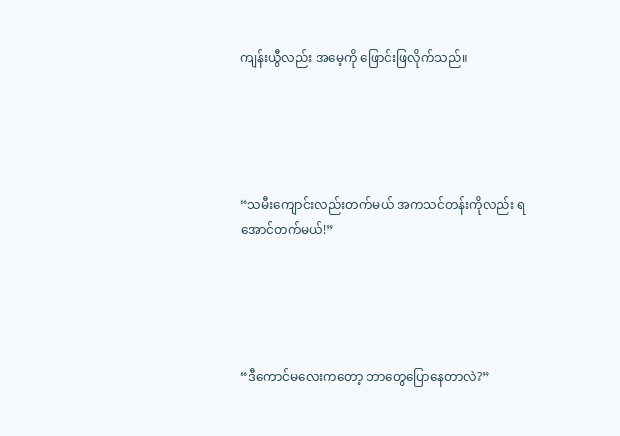ကျန်းယွီလည်း အမေ့ကို ဖြောင်းဖြလိုက်သည်။





“သမီးကျောင်းလည်းတက်မယ် အကသင်တန်းကိုလည်း ရအောင်တက်မယ်!”





“ဒီကောင်မလေးကတော့ ဘာတွေပြောနေတာလဲ?”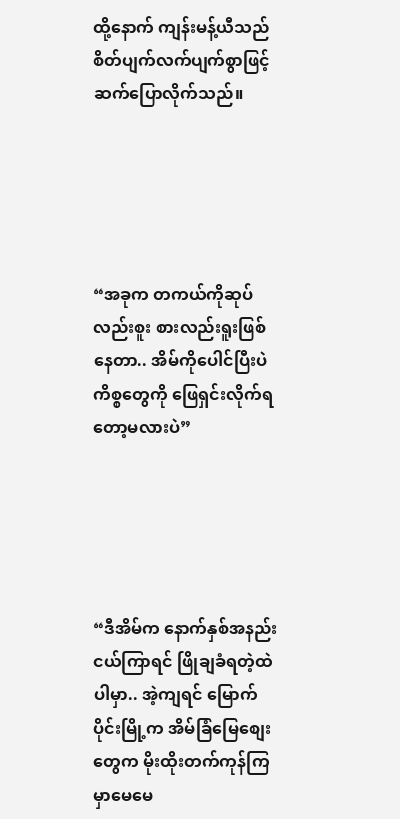ထို့နောက် ကျန်းမန့်ယီသည် စိတ်ပျက်လက်ပျက်စွာဖြင့် ဆက်ပြောလိုက်သည်။





“အခုက တကယ်ကိုဆုပ်လည်းစူး စားလည်းရူးဖြစ်နေတာ.. အိမ်ကိုပေါင်ပြီးပဲ ကိစ္စတွေကို ဖြေရှင်းလိုက်ရတော့မလားပဲ”





“ဒီအိမ်က နောက်နှစ်အနည်းငယ်ကြာရင် ဖြိုချခံရတဲ့ထဲပါမှာ.. အဲ့ကျရင် မြောက်ပိုင်းမြို့က အိမ်ခြံမြေစျေးတွေက မိုးထိုးတက်ကုန်ကြမှာမေမေ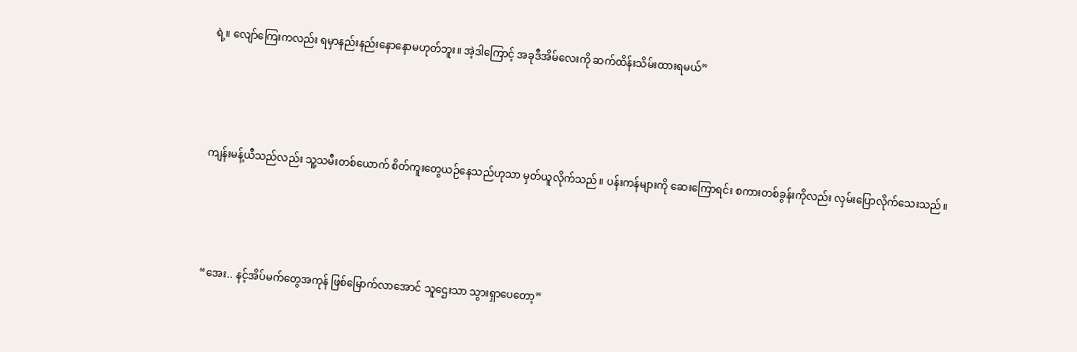ရဲ့။ လျော်ကြေးကလည်း ရမှာနည်းနည်းနောနောမဟုတ်ဘူး။ အဲ့ဒါကြောင့် အခုဒီအိမ်လေးကို ဆက်ထိန်းသိမ်းထားရမယ်”





ကျန်းမန့်ယီသည်လည်း သူ့သမီးတစ်ယောက် စိတ်ကူးတွေယဉ်နေသည်ဟုသာ မှတ်ယူလိုက်သည်။ ပန်းကန်များကို ဆေးကြောရင်း စကားတစ်ခွန်းကိုလည်း လှမ်းပြောလိုက်သေးသည်။





“အေး.. နင့်အိပ်မက်တွေအကုန် ဖြစ်မြောက်လာအောင် သူဌေးသာ သွားရှာပေတော့”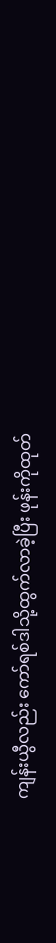ကျန်းယွီလည်း ကော်ရစ်ဒါသို့ထွက်လာခဲ့ပြီး ဖုန်းကိုထုတ်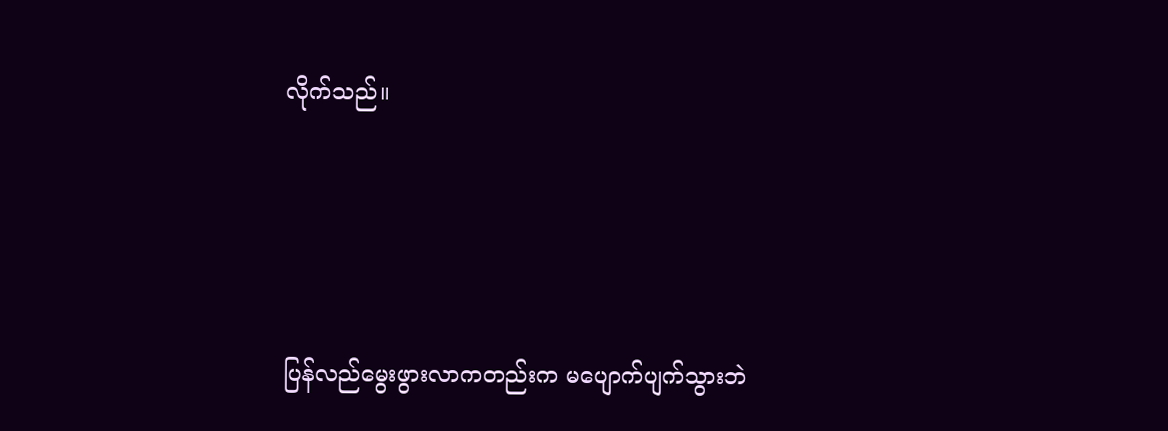လိုက်သည်။





ပြန်လည်မွေးဖွားလာကတည်းက မပျောက်ပျက်သွားဘဲ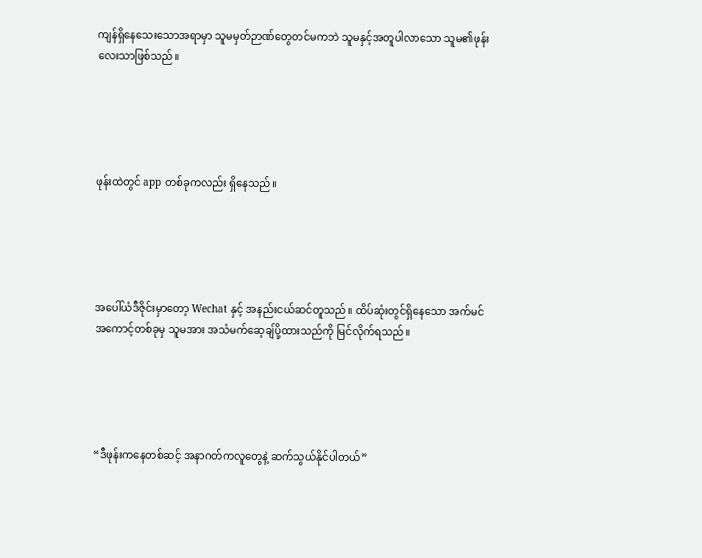ကျန်ရှိနေသေးသောအရာမှာ သူမမှတ်ဉာဏ်တွေတင်မကဘဲ သူမနှင့်အတူပါလာသော သူမ၏ဖုန်းလေးသာဖြစ်သည်။





ဖုန်းထဲတွင် app တစ်ခုကလည်း ရှိနေသည်။





အပေါ်ယံဒီဇိုင်းမှာတော့ Wechat နှင့် အနည်းငယ်ဆင်တူသည်။ ထိပ်ဆုံးတွင်ရှိနေသော အက်မင်အကောင့်တစ်ခုမှ သူမအား အသံမက်ဆေ့ချ်ပို့ထားသည်ကို မြင်လိုက်ရသည်။





“ဒီဖုန်းကနေတစ်ဆင့် အနာဂတ်ကလူတွေနဲ့ ဆက်သွယ်နိုင်ပါတယ်”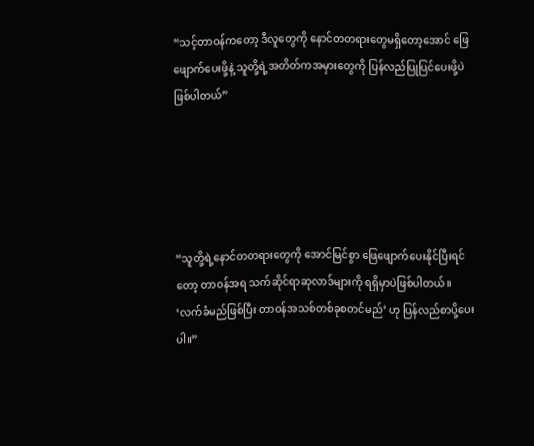“သင့်တာဝန်ကတော့ ဒီလူတွေကို နောင်တတရားတွေမရှိတော့အောင် ဖြေဖျောက်ပေးဖို့နဲ့ သူတို့ရဲ့အတိတ်ကအမှားတွေကို ပြန်လည်ပြုပြင်ပေးဖို့ပဲ ဖြစ်ပါတယ်”





“သူတို့ရဲ့နောင်တတရားတွေကို အောင်မြင်စွာ ဖြေဖျောက်ပေးနိုင်ပြီးရင်တော့ တာဝန်အရ သက်ဆိုင်ရာဆုလာဒ်များကို ရရှိမှာပဲဖြစ်ပါတယ်။ ‘လက်ခံမည်ဖြစ်ပြီး တာဝန်အသစ်တစ်ခုစတင်မည်’ ဟု ပြန်လည်စာပို့ပေးပါ။”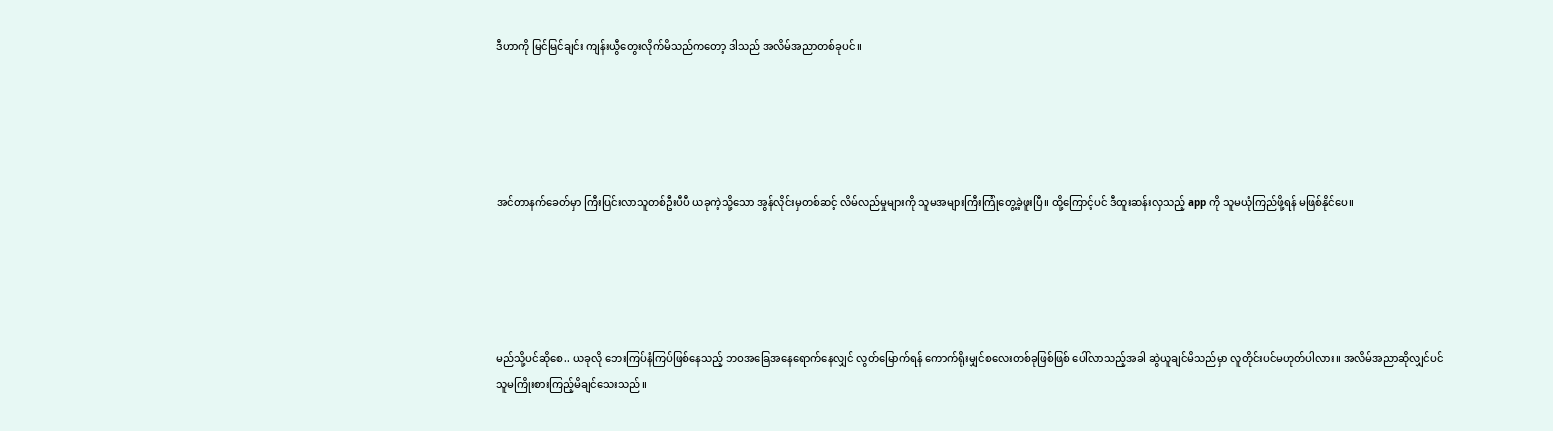ဒီဟာကို မြင်မြင်ချင်း ကျန်းယွီတွေးလိုက်မိသည်ကတော့ ဒါသည် အလိမ်အညာတစ်ခုပင်။





အင်တာနက်ခေတ်မှာ ကြီးပြင်းလာသူတစ်ဦးပီပီ ယခုကဲ့သို့သော အွန်လိုင်းမှတစ်ဆင့် လိမ်လည်မှုများကို သူမအများကြီးကြုံတွေ့ခဲ့ဖူးပြီ။ ထို့ကြောင့်ပင် ဒီထူးဆန်းလှသည့် app ကို သူမယုံကြည်ဖို့ရန် မဖြစ်နိုင်ပေ။





မည်သို့ပင်ဆိုစေ.. ယခုလို ဘေးကြပ်နံကြပ်ဖြစ်နေသည့် ဘဝအခြေအနေရောက်နေလျှင် လွတ်မြောက်ရန် ကောက်ရိုးမျှင်စလေးတစ်ခုဖြစ်ဖြစ် ပေါ်လာသည့်အခါ ဆွဲယူချင်မိသည်မှာ လူတိုင်းပင်မဟုတ်ပါလား။ အလိမ်အညာဆိုလျှင်ပင် သူမကြိုးစားကြည့်မိချင်သေးသည်။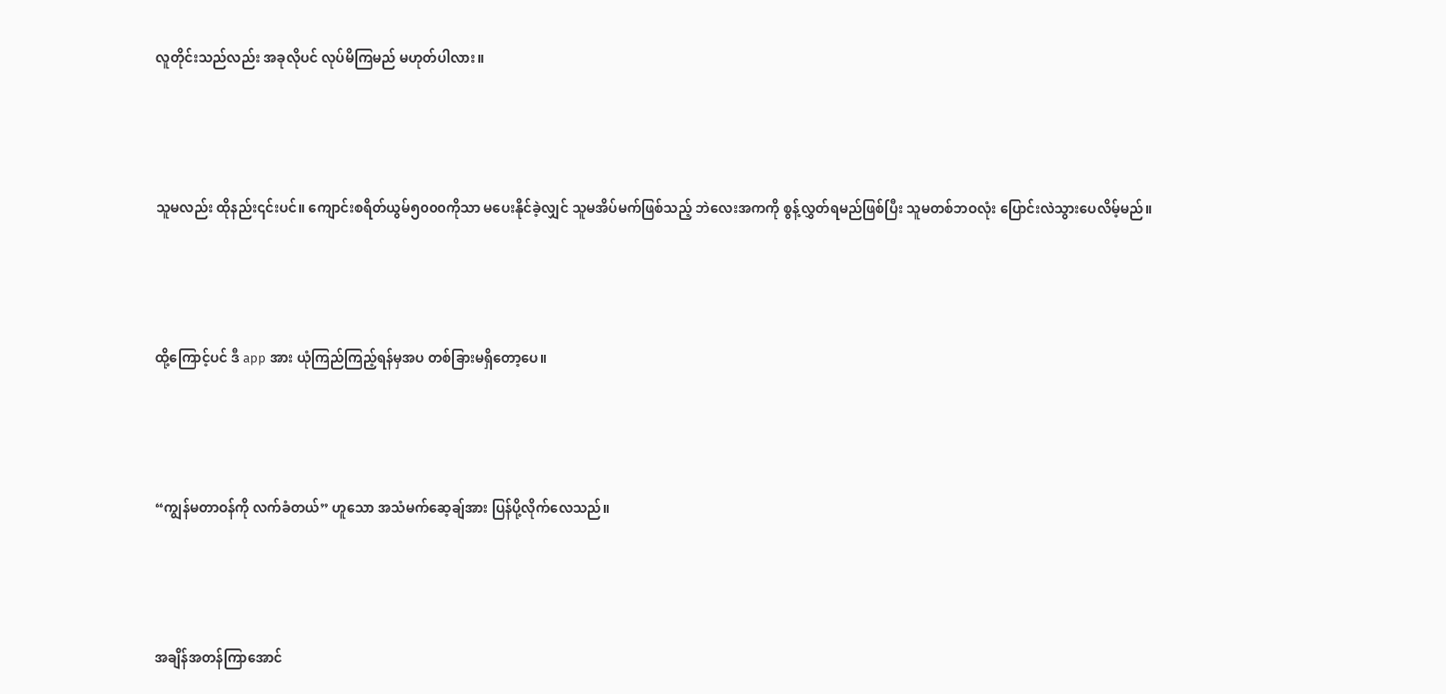လူတိုင်းသည်လည်း အခုလိုပင် လုပ်မိကြမည် မဟုတ်ပါလား။





သူမလည်း ထိုနည်း၎င်းပင်။ ကျောင်းစရိတ်ယွမ်၅၀၀၀ကိုသာ မပေးနိုင်ခဲ့လျှင် သူမအိပ်မက်ဖြစ်သည့် ဘဲလေးအကကို စွန့်လွှတ်ရမည်ဖြစ်ပြီး သူမတစ်ဘဝလုံး ပြောင်းလဲသွားပေလိမ့်မည်။





ထို့ကြောင့်ပင် ဒီ app အား ယုံကြည်ကြည့်ရန်မှအပ တစ်ခြားမရှိတော့ပေ။





“ကျွန်မတာဝန်ကို လက်ခံတယ်” ဟူသော အသံမက်ဆေ့ချ်အား ပြန်ပို့လိုက်လေသည်။





အချိန်အတန်ကြာအောင်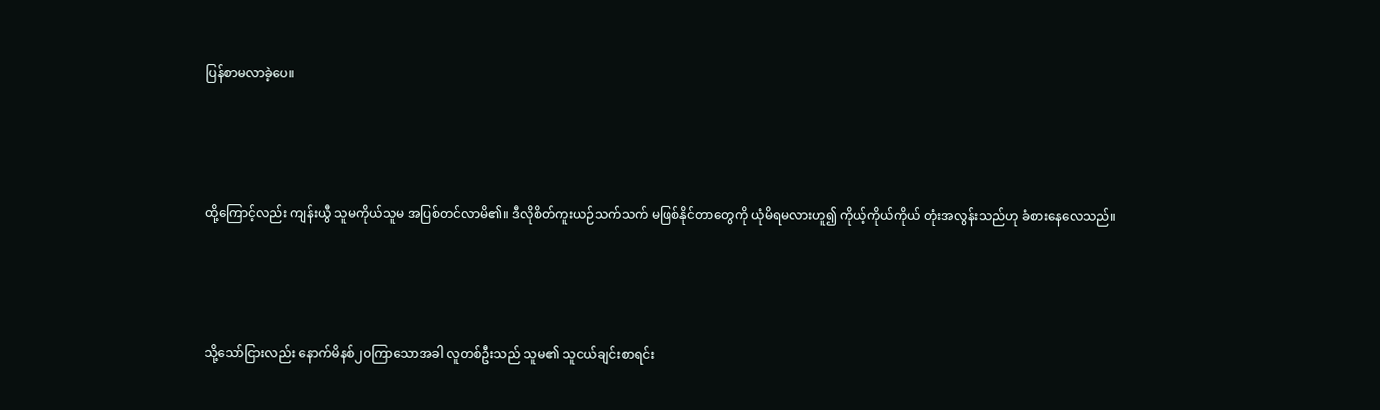ပြန်စာမလာခဲ့ပေ။





ထို့ကြောင့်လည်း ကျန်းယွီ သူမကိုယ်သူမ အပြစ်တင်လာမိ၏။ ဒီလိုစိတ်ကူးယဉ်သက်သက် မဖြစ်နိုင်တာတွေကို ယုံမိရမလားဟူ၍ ကိုယ့်ကိုယ်ကိုယ် တုံးအလွန်းသည်ဟု ခံစားနေလေသည်။





သို့သော်ငြားလည်း နောက်မိနစ်၂၀ကြာသောအခါ လူတစ်ဦးသည် သူမ၏ သူငယ်ချင်းစာရင်း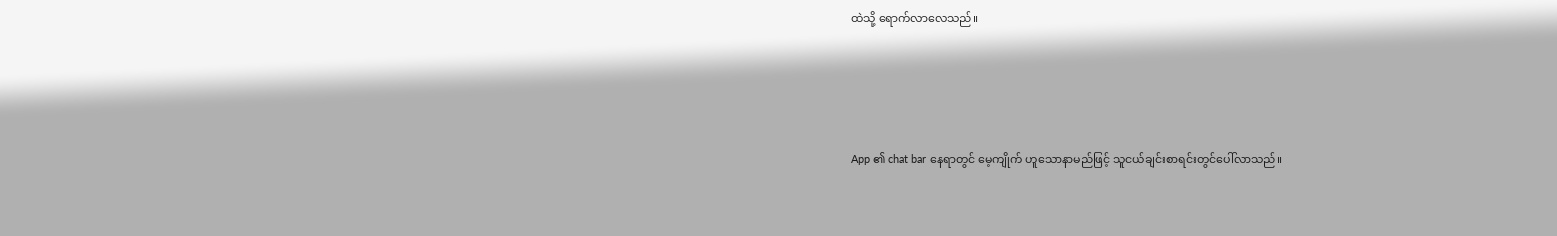ထဲသို့ ရောက်လာလေသည်။





App ၏ chat bar နေရာတွင် မေ့ကျိုက် ဟူသောနာမည်ဖြင့် သူငယ်ချင်းစာရင်းတွင်ပေါ်လာသည်။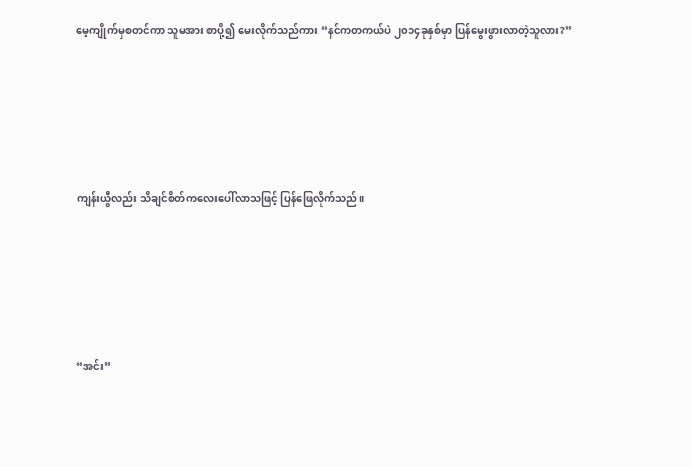မေ့ကျိုက်မှစတင်ကာ သူမအား စာပို့၍ မေးလိုက်သည်ကား “နင်ကတကယ်ပဲ ၂၀၁၄ခုနှစ်မှာ ပြန်မွေးဖွားလာတဲ့သူလား?”





ကျန်းယွီလည်း သိချင်စိတ်ကလေးပေါ်လာသဖြင့် ပြန်ဖြေလိုက်သည်။





“အင်း”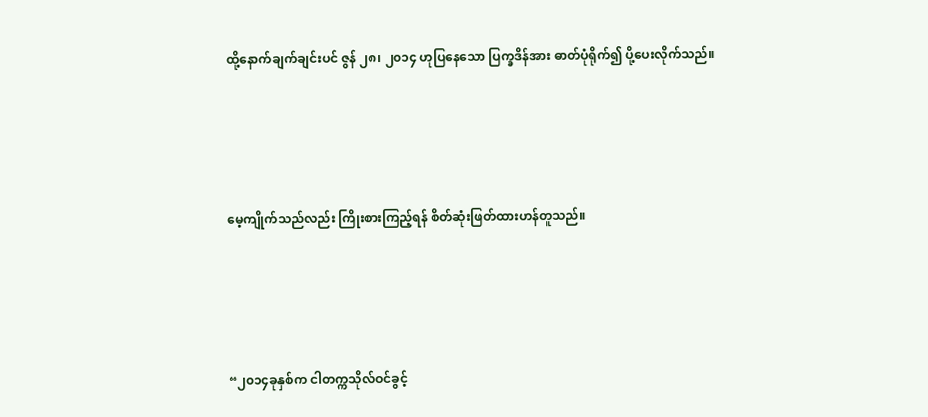ထို့နောက်ချက်ချင်းပင် ဇွန် ၂၈၊ ၂၀၁၄ ဟုပြနေသော ပြက္ခဒိန်အား ဓာတ်ပုံရိုက်၍ ပို့ပေးလိုက်သည်။





မေ့ကျိုက်သည်လည်း ကြိုးစားကြည့်ရန် စိတ်ဆုံးဖြတ်ထားဟန်တူသည်။





“၂၀၁၄ခုနှစ်က ငါတက္ကသိုလ်ဝင်ခွင့်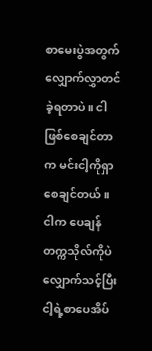စာမေးပွဲအတွက် လျှောက်လွှာတင်ခဲ့ရတာပဲ။ ငါဖြစ်စေချင်တာက မင်းငါ့ကိုရှာစေချင်တယ်။ ငါက ပေချန်တက္ကသိုလ်ကိုပဲ လျှောက်သင့်ပြီး ငါ့ရဲ့စာပေအိပ်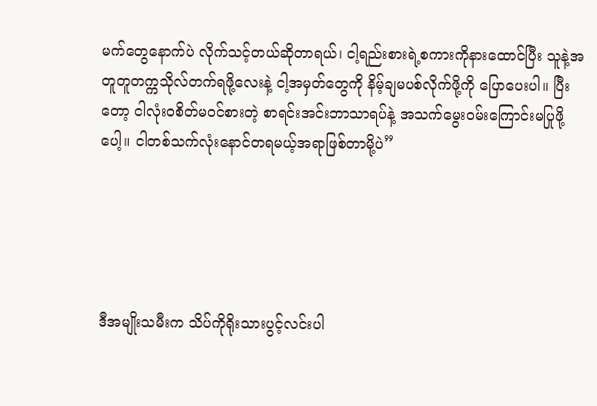မက်တွေနောက်ပဲ လိုက်သင့်တယ်ဆိုတာရယ်၊ ငါ့ရည်းစားရဲ့စကားကိုနားထောင်ပြီး သူနဲ့အတူတူတက္ကသိုလ်တက်ရဖို့လေးနဲ့ ငါ့အမှတ်တွေကို နိမ့်ချမပစ်လိုက်ဖို့ကို ပြောပေးပါ။ ပြီးတော့ ငါလုံးဝစိတ်မဝင်စားတဲ့ စာရင်းအင်းဘာသာရပ်နဲ့ အသက်မွေးဝမ်းကြောင်းမပြုဖို့ပေါ့။ ငါတစ်သက်လုံးနောင်တရမယ့်အရာဖြစ်တာမို့ပဲ”





ဒီအမျိုးသမီးက သိပ်ကိုရိုးသားပွင့်လင်းပါ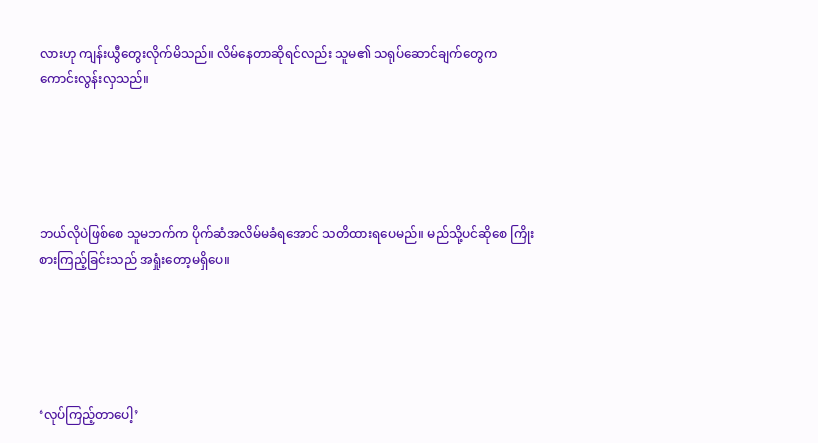လားဟု ကျန်းယွီတွေးလိုက်မိသည်။ လိမ်နေတာဆိုရင်လည်း သူမ၏ သရုပ်ဆောင်ချက်တွေက ကောင်းလွန်းလှသည်။





ဘယ်လိုပဲဖြစ်စေ သူမဘက်က ပိုက်ဆံအလိမ်မခံရအောင် သတိထားရပေမည်။ မည်သို့ပင်ဆိုစေ ကြိုးစားကြည့်ခြင်းသည် အရှုံးတော့မရှိပေ။





‘လုပ်ကြည့်တာပေါ့’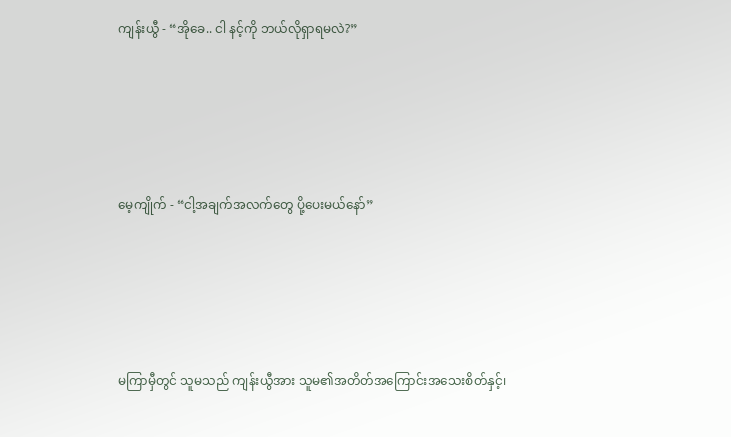ကျန်းယွီ - “အိုခေ.. ငါ နင့်ကို ဘယ်လိုရှာရမလဲ?”





မေ့ကျိုက် - “ငါ့အချက်အလက်တွေ ပို့ပေးမယ်နော်”





မကြာမှီတွင် သူမသည် ကျန်းယွီအား သူမ၏အတိတ်အကြောင်းအသေးစိတ်နှင့်၊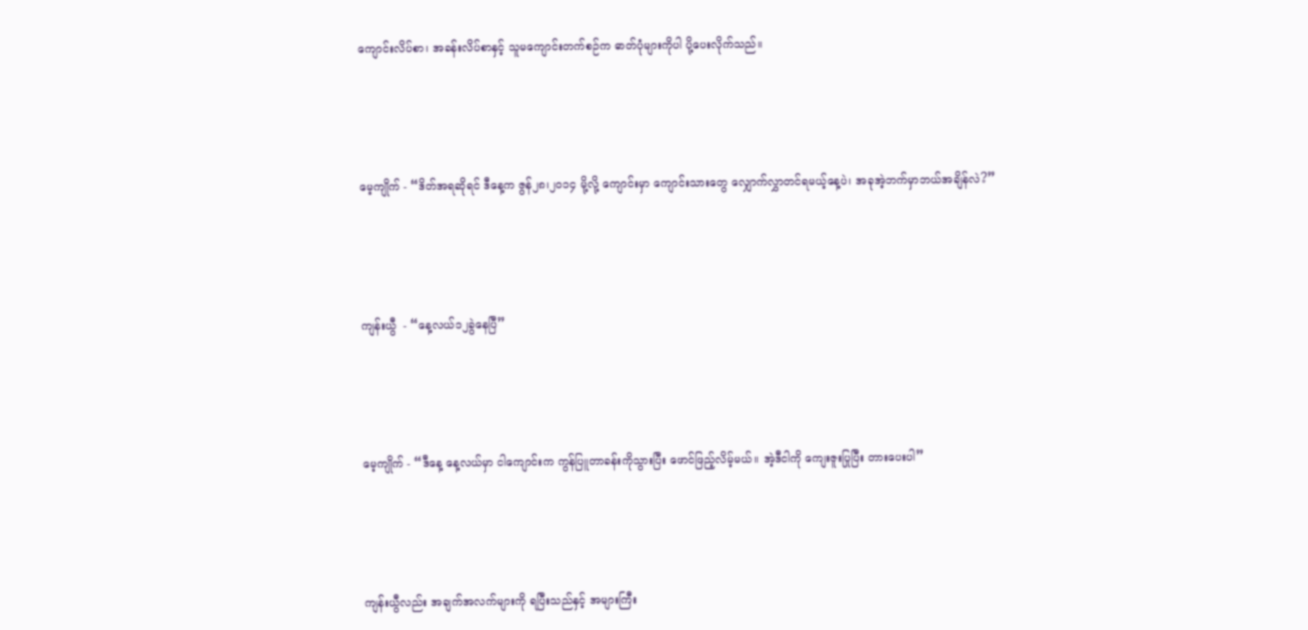ကျောင်းလိပ်စာ၊ အခန်းလိပ်စာနှင့် သူမကျောင်းတက်စဉ်က ဓာတ်ပုံများကိုပါ ပို့ပေးလိုက်သည်။





မေ့ကျိုက် - “ဒိတ်အရဆိုရင် ဒီနေ့က ဇွန်၂၈၊၂၀၁၄ မို့လို့ ကျောင်းမှာ ကျောင်းသားတွေ လျှောက်လွှာတင်ရမယ့်နေ့ပဲ၊ အခုအဲ့ဘက်မှာဘယ်အချိန်လဲ?”





ကျန်းယွီ  - “နေ့လယ်၁၂ခွဲနေပြီ”





မေ့ကျိုက် - “ဒီနေ့ နေ့လယ်မှာ ငါကျောင်းက ကွန်ပြူတာခန်းကိုသွားပြီး ဖောင်ဖြည့်လိမ့်မယ်။ အဲ့ဒီငါကို ကျေးဇူးပြုပြီး တားပေးပါ”





ကျန်းယွီလည်း အချက်အလက်များကို ရပြီးသည်နှင့် အများကြီး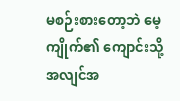မစဉ်းစားတော့ဘဲ မေ့ကျိုက်၏ ကျောင်းသို့ အလျင်အ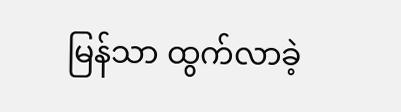မြန်သာ ထွက်လာခဲ့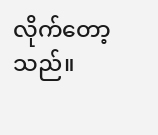လိုက်တော့သည်။